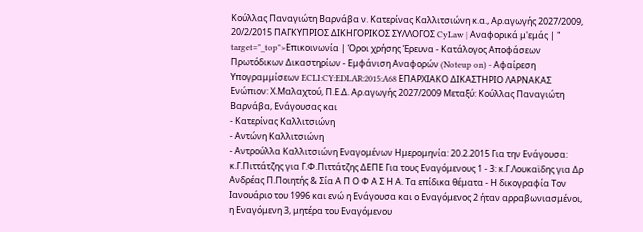Κούλλας Παναγιώτη Βαρνάβα ν. Κατερίνας Καλλιτσιώνη κ.α., Αρ.αγωγής 2027/2009, 20/2/2015 ΠΑΓΚΥΠΡΙΟΣ ΔΙΚΗΓΟΡΙΚΟΣ ΣΥΛΛΟΓΟΣ CyLaw | Αναφορικά μ'εμάς | " target="_top">Επικοινωνία | Όροι χρήσης Έρευνα - Κατάλογος Αποφάσεων Πρωτόδικων Δικαστηρίων - Εμφάνιση Αναφορών (Noteup on) - Αφαίρεση Υπογραμμίσεων ECLI:CY:EDLAR:2015:A68 ΕΠΑΡΧΙΑΚΟ ΔΙΚΑΣΤΗΡΙΟ ΛΑΡΝΑΚΑΣ Ενώπιον: Χ.Μαλαχτού, Π.Ε.Δ. Αρ.αγωγής 2027/2009 Μεταξύ: Κούλλας Παναγιώτη Βαρνάβα, Ενάγουσας και
- Κατερίνας Καλλιτσιώνη
- Αντώνη Καλλιτσιώνη
- Αντρούλλα Καλλιτσιώνη Εναγομένων Ημερομηνία: 20.2.2015 Για την Ενάγουσα: κ.Γ.Πιττάτζης για Γ.Φ.Πιττάτζης ΔΕΠΕ Για τους Εναγόμενους 1 - 3: κ.Γ.Λουκαϊδης για Δρ Ανδρέας Π.Ποιητής & Σία Α Π Ο Φ Α Σ Η Α. Τα επίδικα θέματα - Η δικογραφία Τον Ιανουάριο του 1996 και ενώ η Ενάγουσα και ο Εναγόμενος 2 ήταν αρραβωνιασμένοι, η Εναγόμενη 3, μητέρα του Εναγόμενου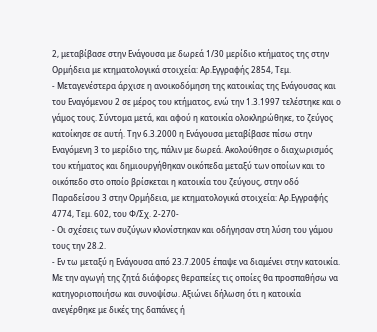2, μεταβίβασε στην Ενάγουσα με δωρεά 1/30 μερίδιο κτήματος της στην Ορμήδεια με κτηματολογικά στοιχεία: Αρ.Εγγραφής 2854, Τεμ.
- Μεταγενέστερα άρχισε η ανοικοδόμηση της κατοικίας της Ενάγουσας και του Εναγόμενου 2 σε μέρος του κτήματος, ενώ την 1.3.1997 τελέστηκε και ο γάμος τους. Σύντομα μετά, και αφού η κατοικία ολοκληρώθηκε, το ζεύγος κατοίκησε σε αυτή. Την 6.3.2000 η Ενάγουσα μεταβίβασε πίσω στην Εναγόμενη 3 το μερίδιο της, πάλιν με δωρεά. Ακολούθησε ο διαχωρισμός του κτήματος και δημιουργήθηκαν οικόπεδα μεταξύ των οποίων και το οικόπεδο στο οποίο βρίσκεται η κατοικία του ζεύγους, στην οδό Παραδείσου 3 στην Ορμήδεια, με κτηματολογικά στοιχεία: Αρ.Εγγραφής 4774, Τεμ. 602, του Φ/Σχ. 2-270-
- Οι σχέσεις των συζύγων κλονίστηκαν και οδήγησαν στη λύση του γάμου τους την 28.2.
- Εν τω μεταξύ η Ενάγουσα από 23.7.2005 έπαψε να διαμένει στην κατοικία. Με την αγωγή της ζητά διάφορες θεραπείες τις οποίες θα προσπαθήσω να κατηγοριοποιήσω και συνοψίσω. Αξιώνει δήλωση ότι η κατοικία ανεγέρθηκε με δικές της δαπάνες ή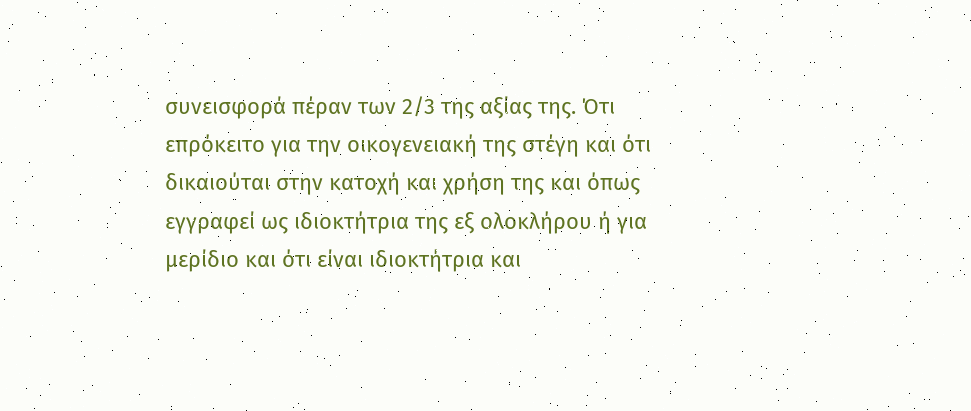συνεισφορά πέραν των 2/3 της αξίας της. Ότι επρόκειτο για την οικογενειακή της στέγη και ότι δικαιούται στην κατοχή και χρήση της και όπως εγγραφεί ως ιδιοκτήτρια της εξ ολοκλήρου ή για μερίδιο και ότι είναι ιδιοκτήτρια και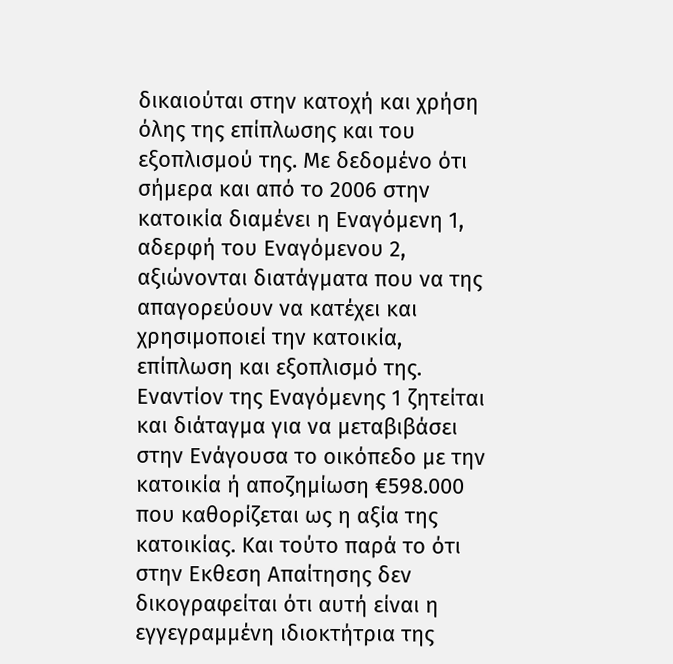δικαιούται στην κατοχή και χρήση όλης της επίπλωσης και του εξοπλισμού της. Με δεδομένο ότι σήμερα και από το 2006 στην κατοικία διαμένει η Εναγόμενη 1, αδερφή του Εναγόμενου 2, αξιώνονται διατάγματα που να της απαγορεύουν να κατέχει και χρησιμοποιεί την κατοικία, επίπλωση και εξοπλισμό της. Εναντίον της Εναγόμενης 1 ζητείται και διάταγμα για να μεταβιβάσει στην Ενάγουσα το οικόπεδο με την κατοικία ή αποζημίωση €598.000 που καθορίζεται ως η αξία της κατοικίας. Και τούτο παρά το ότι στην Εκθεση Απαίτησης δεν δικογραφείται ότι αυτή είναι η εγγεγραμμένη ιδιοκτήτρια της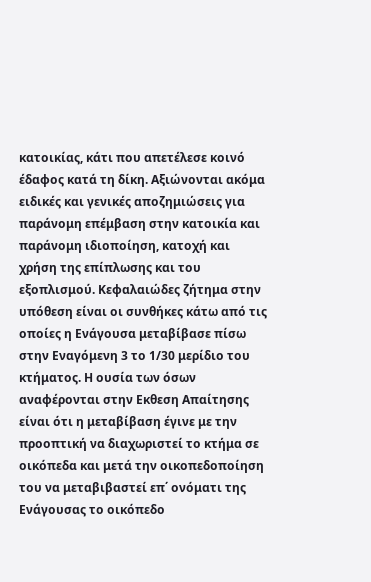κατοικίας, κάτι που απετέλεσε κοινό έδαφος κατά τη δίκη. Αξιώνονται ακόμα ειδικές και γενικές αποζημιώσεις για παράνομη επέμβαση στην κατοικία και παράνομη ιδιοποίηση, κατοχή και χρήση της επίπλωσης και του εξοπλισμού. Κεφαλαιώδες ζήτημα στην υπόθεση είναι οι συνθήκες κάτω από τις οποίες η Ενάγουσα μεταβίβασε πίσω στην Εναγόμενη 3 το 1/30 μερίδιο του κτήματος. Η ουσία των όσων αναφέρονται στην Εκθεση Απαίτησης είναι ότι η μεταβίβαση έγινε με την προοπτική να διαχωριστεί το κτήμα σε οικόπεδα και μετά την οικοπεδοποίηση του να μεταβιβαστεί επ΄ ονόματι της Ενάγουσας το οικόπεδο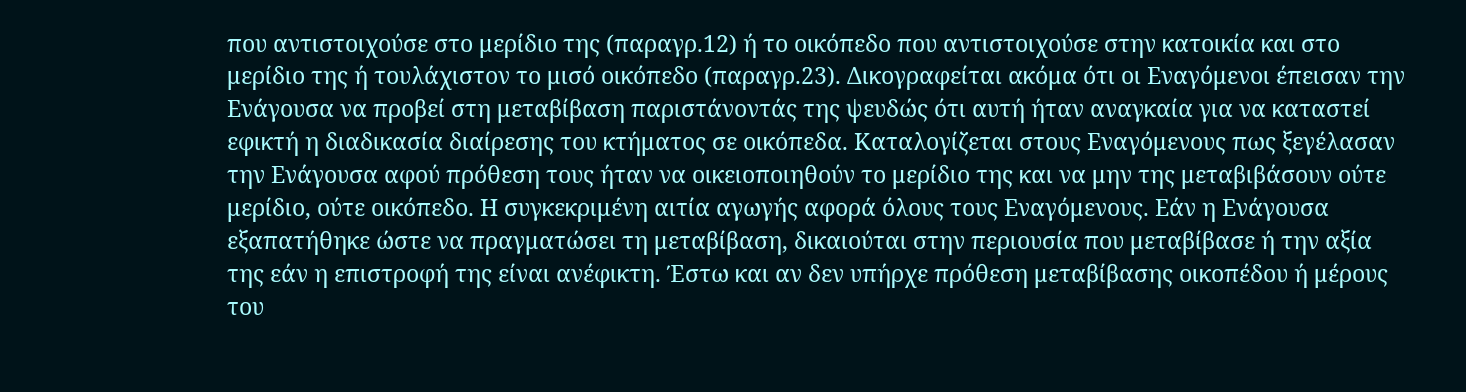που αντιστοιχούσε στο μερίδιο της (παραγρ.12) ή το οικόπεδο που αντιστοιχούσε στην κατοικία και στο μερίδιο της ή τουλάχιστον το μισό οικόπεδο (παραγρ.23). Δικογραφείται ακόμα ότι οι Εναγόμενοι έπεισαν την Ενάγουσα να προβεί στη μεταβίβαση παριστάνοντάς της ψευδώς ότι αυτή ήταν αναγκαία για να καταστεί εφικτή η διαδικασία διαίρεσης του κτήματος σε οικόπεδα. Καταλογίζεται στους Εναγόμενους πως ξεγέλασαν την Ενάγουσα αφού πρόθεση τους ήταν να οικειοποιηθούν το μερίδιο της και να μην της μεταβιβάσουν ούτε μερίδιο, ούτε οικόπεδο. Η συγκεκριμένη αιτία αγωγής αφορά όλους τους Εναγόμενους. Εάν η Ενάγουσα εξαπατήθηκε ώστε να πραγματώσει τη μεταβίβαση, δικαιούται στην περιουσία που μεταβίβασε ή την αξία της εάν η επιστροφή της είναι ανέφικτη. Έστω και αν δεν υπήρχε πρόθεση μεταβίβασης οικοπέδου ή μέρους του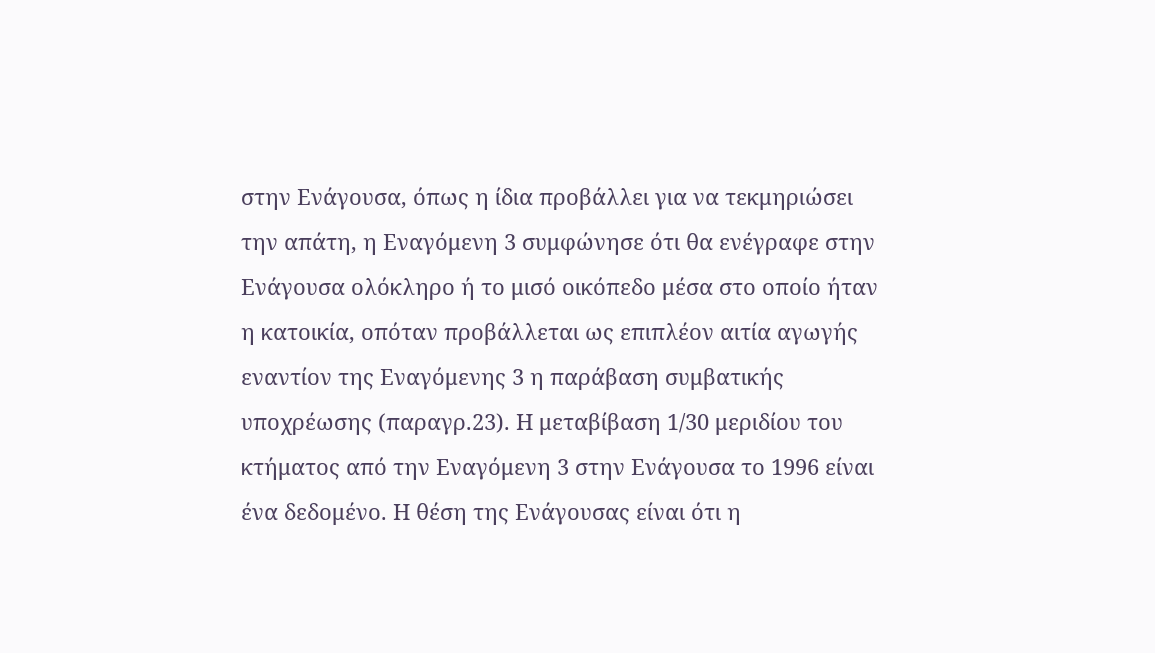στην Ενάγουσα, όπως η ίδια προβάλλει για να τεκμηριώσει την απάτη, η Εναγόμενη 3 συμφώνησε ότι θα ενέγραφε στην Ενάγουσα ολόκληρο ή το μισό οικόπεδο μέσα στο οποίο ήταν η κατοικία, οπόταν προβάλλεται ως επιπλέον αιτία αγωγής εναντίον της Εναγόμενης 3 η παράβαση συμβατικής υποχρέωσης (παραγρ.23). Η μεταβίβαση 1/30 μεριδίου του κτήματος από την Εναγόμενη 3 στην Ενάγουσα το 1996 είναι ένα δεδομένο. Η θέση της Ενάγουσας είναι ότι η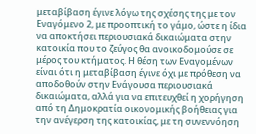μεταβίβαση έγινε λόγω της σχέσης της με τον Εναγόμενο 2, με προοπτική το γάμο, ώστε η ίδια να αποκτήσει περιουσιακά δικαιώματα στην κατοικία που το ζεύγος θα ανοικοδομούσε σε μέρος του κτήματος. Η θέση των Εναγομένων είναι ότι η μεταβίβαση έγινε όχι με πρόθεση να αποδοθούν στην Ενάγουσα περιουσιακά δικαιώματα, αλλά για να επιτευχθεί η χορήγηση από τη Δημοκρατία οικονομικής βοήθειας για την ανέγερση της κατοικίας, με τη συνεννόηση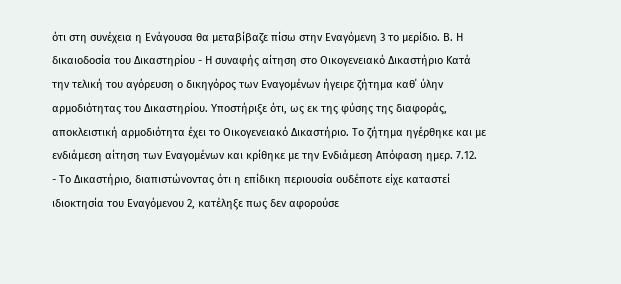ότι στη συνέχεια η Ενάγουσα θα μεταβίβαζε πίσω στην Εναγόμενη 3 το μερίδιο. Β. Η δικαιοδοσία του Δικαστηρίου - Η συναφής αίτηση στο Οικογενειακό Δικαστήριο Κατά την τελική του αγόρευση ο δικηγόρος των Εναγομένων ήγειρε ζήτημα καθ΄ ύλην αρμοδιότητας του Δικαστηρίου. Υποστήριξε ότι, ως εκ της φύσης της διαφοράς, αποκλειστική αρμοδιότητα έχει το Οικογενειακό Δικαστήριο. Το ζήτημα ηγέρθηκε και με ενδιάμεση αίτηση των Εναγομένων και κρίθηκε με την Ενδιάμεση Απόφαση ημερ. 7.12.
- Το Δικαστήριο, διαπιστώνοντας ότι η επίδικη περιουσία ουδέποτε είχε καταστεί ιδιοκτησία του Εναγόμενου 2, κατέληξε πως δεν αφορούσε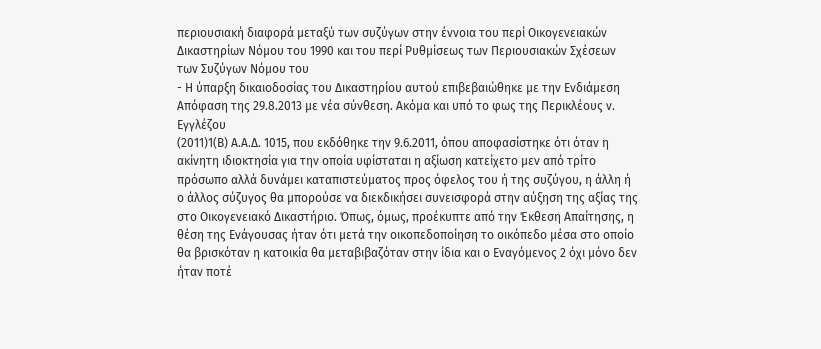περιουσιακή διαφορά μεταξύ των συζύγων στην έννοια του περί Οικογενειακών Δικαστηρίων Νόμου του 1990 και του περί Ρυθμίσεως των Περιουσιακών Σχέσεων των Συζύγων Νόμου του
- Η ύπαρξη δικαιοδοσίας του Δικαστηρίου αυτού επιβεβαιώθηκε με την Ενδιάμεση Απόφαση της 29.8.2013 με νέα σύνθεση. Ακόμα και υπό το φως της Περικλέους ν. Εγγλέζου
(2011)1(Β) Α.Α.Δ. 1015, που εκδόθηκε την 9.6.2011, όπου αποφασίστηκε ότι όταν η ακίνητη ιδιοκτησία για την οποία υφίσταται η αξίωση κατείχετο μεν από τρίτο πρόσωπο αλλά δυνάμει καταπιστεύματος προς όφελος του ή της συζύγου, η άλλη ή ο άλλος σύζυγος θα μπορούσε να διεκδικήσει συνεισφορά στην αύξηση της αξίας της στο Οικογενειακό Δικαστήριο. Όπως, όμως, προέκυπτε από την Έκθεση Απαίτησης, η θέση της Ενάγουσας ήταν ότι μετά την οικοπεδοποίηση το οικόπεδο μέσα στο οποίο θα βρισκόταν η κατοικία θα μεταβιβαζόταν στην ίδια και ο Εναγόμενος 2 όχι μόνο δεν ήταν ποτέ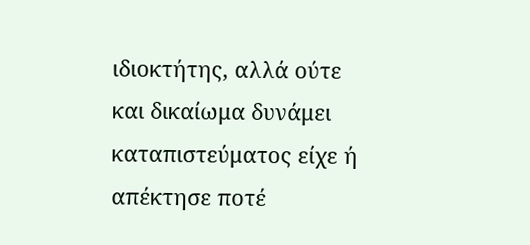ιδιοκτήτης, αλλά ούτε και δικαίωμα δυνάμει καταπιστεύματος είχε ή απέκτησε ποτέ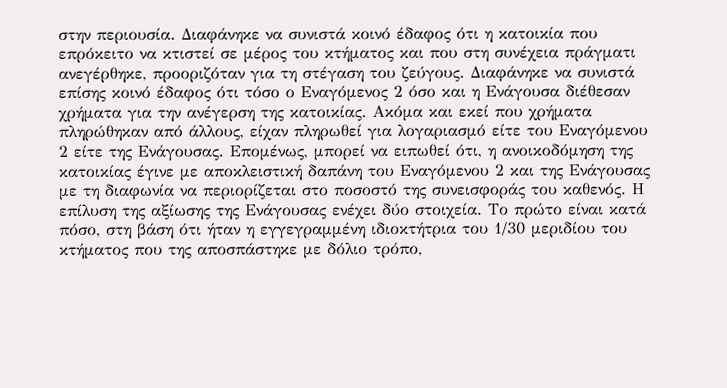στην περιουσία. Διαφάνηκε να συνιστά κοινό έδαφος ότι η κατοικία που επρόκειτο να κτιστεί σε μέρος του κτήματος και που στη συνέχεια πράγματι ανεγέρθηκε, προοριζόταν για τη στέγαση του ζεύγους. Διαφάνηκε να συνιστά επίσης κοινό έδαφος ότι τόσο ο Εναγόμενος 2 όσο και η Ενάγουσα διέθεσαν χρήματα για την ανέγερση της κατοικίας. Ακόμα και εκεί που χρήματα πληρώθηκαν από άλλους, είχαν πληρωθεί για λογαριασμό είτε του Εναγόμενου 2 είτε της Ενάγουσας. Επομένως, μπορεί να ειπωθεί ότι, η ανοικοδόμηση της κατοικίας έγινε με αποκλειστική δαπάνη του Εναγόμενου 2 και της Ενάγουσας με τη διαφωνία να περιορίζεται στο ποσοστό της συνεισφοράς του καθενός. Η επίλυση της αξίωσης της Ενάγουσας ενέχει δύο στοιχεία. Το πρώτο είναι κατά πόσο, στη βάση ότι ήταν η εγγεγραμμένη ιδιοκτήτρια του 1/30 μεριδίου του κτήματος που της αποσπάστηκε με δόλιο τρόπο,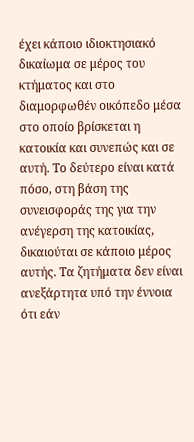έχει κάποιο ιδιοκτησιακό δικαίωμα σε μέρος του κτήματος και στο διαμορφωθέν οικόπεδο μέσα στο οποίο βρίσκεται η κατοικία και συνεπώς και σε αυτή. Το δεύτερο είναι κατά πόσο, στη βάση της συνεισφοράς της για την ανέγερση της κατοικίας, δικαιούται σε κάποιο μέρος αυτής. Τα ζητήματα δεν είναι ανεξάρτητα υπό την έννοια ότι εάν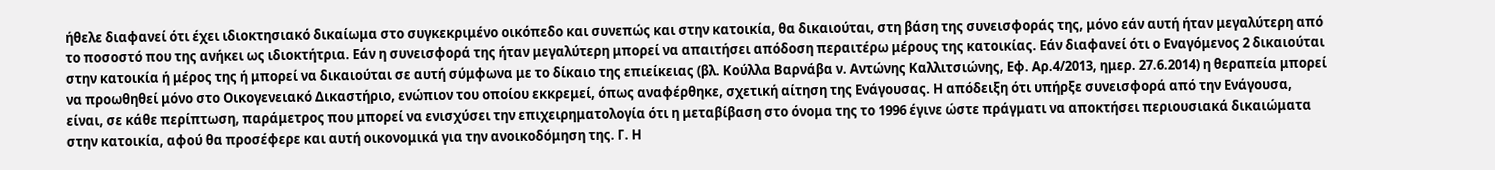ήθελε διαφανεί ότι έχει ιδιοκτησιακό δικαίωμα στο συγκεκριμένο οικόπεδο και συνεπώς και στην κατοικία, θα δικαιούται, στη βάση της συνεισφοράς της, μόνο εάν αυτή ήταν μεγαλύτερη από το ποσοστό που της ανήκει ως ιδιοκτήτρια. Εάν η συνεισφορά της ήταν μεγαλύτερη μπορεί να απαιτήσει απόδοση περαιτέρω μέρους της κατοικίας. Εάν διαφανεί ότι ο Εναγόμενος 2 δικαιούται στην κατοικία ή μέρος της ή μπορεί να δικαιούται σε αυτή σύμφωνα με το δίκαιο της επιείκειας (βλ. Κούλλα Βαρνάβα ν. Αντώνης Καλλιτσιώνης, Εφ. Αρ.4/2013, ημερ. 27.6.2014) η θεραπεία μπορεί να προωθηθεί μόνο στο Οικογενειακό Δικαστήριο, ενώπιον του οποίου εκκρεμεί, όπως αναφέρθηκε, σχετική αίτηση της Ενάγουσας. Η απόδειξη ότι υπήρξε συνεισφορά από την Ενάγουσα, είναι, σε κάθε περίπτωση, παράμετρος που μπορεί να ενισχύσει την επιχειρηματολογία ότι η μεταβίβαση στο όνομα της το 1996 έγινε ώστε πράγματι να αποκτήσει περιουσιακά δικαιώματα στην κατοικία, αφού θα προσέφερε και αυτή οικονομικά για την ανοικοδόμηση της. Γ. Η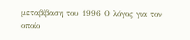μεταβίβαση του 1996 Ο λόγος για τον οποίο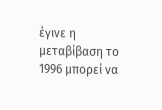έγινε η μεταβίβαση το 1996 μπορεί να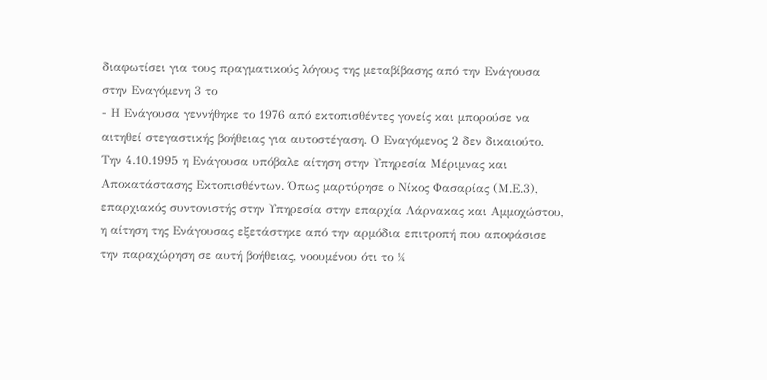διαφωτίσει για τους πραγματικούς λόγους της μεταβίβασης από την Ενάγουσα στην Εναγόμενη 3 το
- Η Ενάγουσα γεννήθηκε το 1976 από εκτοπισθέντες γονείς και μπορούσε να αιτηθεί στεγαστικής βοήθειας για αυτοστέγαση. Ο Εναγόμενος 2 δεν δικαιούτο. Την 4.10.1995 η Ενάγουσα υπόβαλε αίτηση στην Υπηρεσία Μέριμνας και Αποκατάστασης Εκτοπισθέντων. Όπως μαρτύρησε ο Νίκος Φασαρίας (Μ.Ε.3), επαρχιακός συντονιστής στην Υπηρεσία στην επαρχία Λάρνακας και Αμμοχώστου, η αίτηση της Ενάγουσας εξετάστηκε από την αρμόδια επιτροπή που αποφάσισε την παραχώρηση σε αυτή βοήθειας, νοουμένου ότι το ¼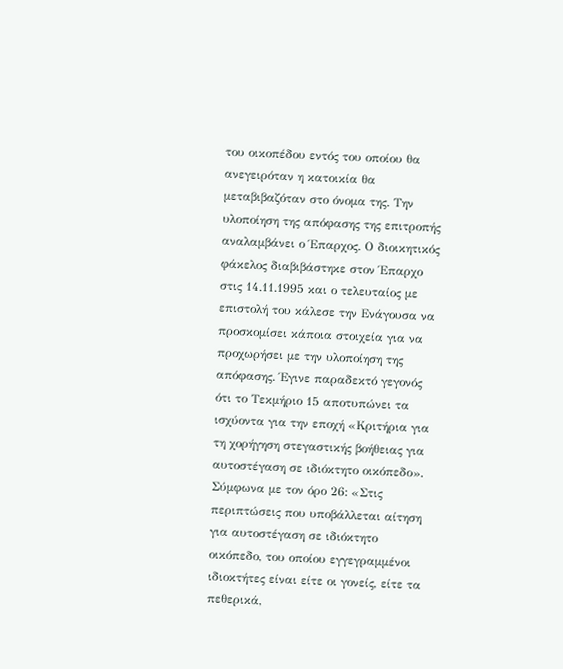του οικοπέδου εντός του οποίου θα ανεγειρόταν η κατοικία θα μεταβιβαζόταν στο όνομα της. Την υλοποίηση της απόφασης της επιτροπής αναλαμβάνει ο Έπαρχος. Ο διοικητικός φάκελος διαβιβάστηκε στον Έπαρχο στις 14.11.1995 και ο τελευταίος με επιστολή του κάλεσε την Ενάγουσα να προσκομίσει κάποια στοιχεία για να προχωρήσει με την υλοποίηση της απόφασης. Έγινε παραδεκτό γεγονός ότι το Τεκμήριο 15 αποτυπώνει τα ισχύοντα για την εποχή «Κριτήρια για τη χορήγηση στεγαστικής βοήθειας για αυτοστέγαση σε ιδιόκτητο οικόπεδο». Σύμφωνα με τον όρο 26: «Στις περιπτώσεις που υποβάλλεται αίτηση για αυτοστέγαση σε ιδιόκτητο οικόπεδο, του οποίου εγγεγραμμένοι ιδιοκτήτες είναι είτε οι γονείς, είτε τα πεθερικά,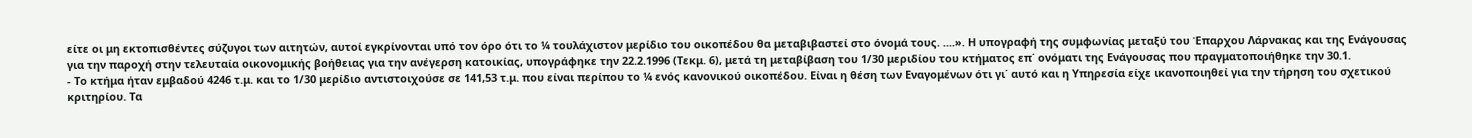είτε οι μη εκτοπισθέντες σύζυγοι των αιτητών, αυτοί εγκρίνονται υπό τον όρο ότι το ¼ τουλάχιστον μερίδιο του οικοπέδου θα μεταβιβαστεί στο όνομά τους. ....». Η υπογραφή της συμφωνίας μεταξύ του Έπαρχου Λάρνακας και της Ενάγουσας για την παροχή στην τελευταία οικονομικής βοήθειας για την ανέγερση κατοικίας, υπογράφηκε την 22.2.1996 (Τεκμ. 6), μετά τη μεταβίβαση του 1/30 μεριδίου του κτήματος επ΄ ονόματι της Ενάγουσας που πραγματοποιήθηκε την 30.1.
- Το κτήμα ήταν εμβαδού 4246 τ.μ. και το 1/30 μερίδιο αντιστοιχούσε σε 141,53 τ.μ. που είναι περίπου το ¼ ενός κανονικού οικοπέδου. Είναι η θέση των Εναγομένων ότι γι΄ αυτό και η Υπηρεσία είχε ικανοποιηθεί για την τήρηση του σχετικού κριτηρίου. Τα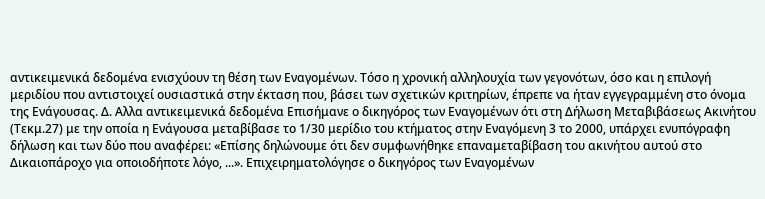αντικειμενικά δεδομένα ενισχύουν τη θέση των Εναγομένων. Τόσο η χρονική αλληλουχία των γεγονότων, όσο και η επιλογή μεριδίου που αντιστοιχεί ουσιαστικά στην έκταση που, βάσει των σχετικών κριτηρίων, έπρεπε να ήταν εγγεγραμμένη στο όνομα της Ενάγουσας. Δ. Αλλα αντικειμενικά δεδομένα Επισήμανε ο δικηγόρος των Εναγομένων ότι στη Δήλωση Μεταβιβάσεως Ακινήτου (Τεκμ.27) με την οποία η Ενάγουσα μεταβίβασε το 1/30 μερίδιο του κτήματος στην Εναγόμενη 3 το 2000, υπάρχει ενυπόγραφη δήλωση και των δύο που αναφέρει: «Επίσης δηλώνουμε ότι δεν συμφωνήθηκε επαναμεταβίβαση του ακινήτου αυτού στο Δικαιοπάροχο για οποιοδήποτε λόγο, ...». Επιχειρηματολόγησε ο δικηγόρος των Εναγομένων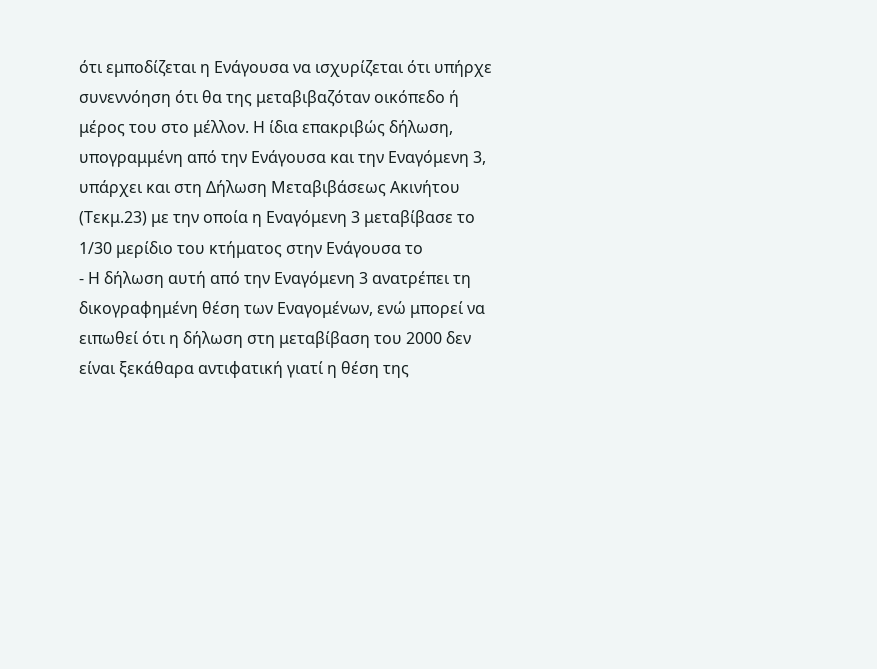ότι εμποδίζεται η Ενάγουσα να ισχυρίζεται ότι υπήρχε συνεννόηση ότι θα της μεταβιβαζόταν οικόπεδο ή μέρος του στο μέλλον. Η ίδια επακριβώς δήλωση, υπογραμμένη από την Ενάγουσα και την Εναγόμενη 3, υπάρχει και στη Δήλωση Μεταβιβάσεως Ακινήτου (Τεκμ.23) με την οποία η Εναγόμενη 3 μεταβίβασε το 1/30 μερίδιο του κτήματος στην Ενάγουσα το
- Η δήλωση αυτή από την Εναγόμενη 3 ανατρέπει τη δικογραφημένη θέση των Εναγομένων, ενώ μπορεί να ειπωθεί ότι η δήλωση στη μεταβίβαση του 2000 δεν είναι ξεκάθαρα αντιφατική γιατί η θέση της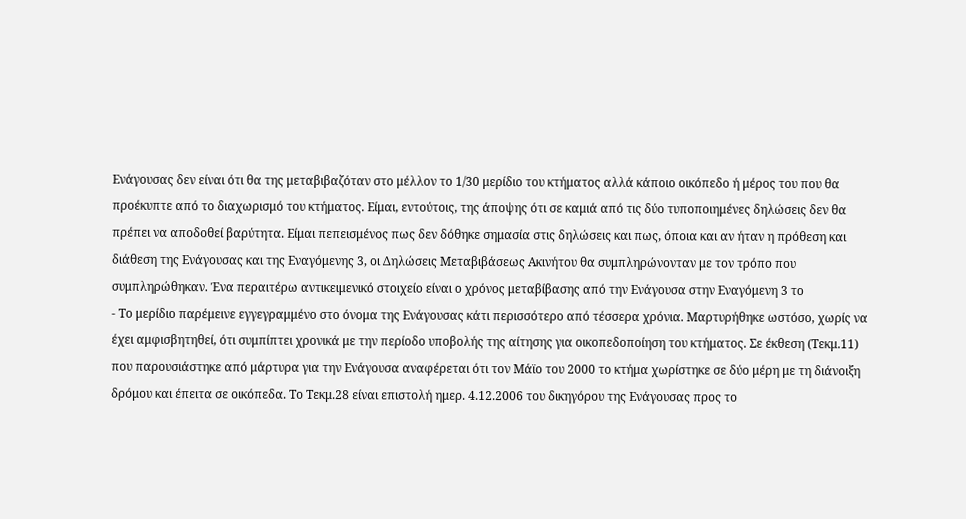Ενάγουσας δεν είναι ότι θα της μεταβιβαζόταν στο μέλλον το 1/30 μερίδιο του κτήματος αλλά κάποιο οικόπεδο ή μέρος του που θα προέκυπτε από το διαχωρισμό του κτήματος. Είμαι, εντούτοις, της άποψης ότι σε καμιά από τις δύο τυποποιημένες δηλώσεις δεν θα πρέπει να αποδοθεί βαρύτητα. Είμαι πεπεισμένος πως δεν δόθηκε σημασία στις δηλώσεις και πως, όποια και αν ήταν η πρόθεση και διάθεση της Ενάγουσας και της Εναγόμενης 3, οι Δηλώσεις Μεταβιβάσεως Ακινήτου θα συμπληρώνονταν με τον τρόπο που συμπληρώθηκαν. Ένα περαιτέρω αντικειμενικό στοιχείο είναι ο χρόνος μεταβίβασης από την Ενάγουσα στην Εναγόμενη 3 το
- Το μερίδιο παρέμεινε εγγεγραμμένο στο όνομα της Ενάγουσας κάτι περισσότερο από τέσσερα χρόνια. Μαρτυρήθηκε ωστόσο, χωρίς να έχει αμφισβητηθεί, ότι συμπίπτει χρονικά με την περίοδο υποβολής της αίτησης για οικοπεδοποίηση του κτήματος. Σε έκθεση (Τεκμ.11) που παρουσιάστηκε από μάρτυρα για την Ενάγουσα αναφέρεται ότι τον Μάϊο του 2000 το κτήμα χωρίστηκε σε δύο μέρη με τη διάνοιξη δρόμου και έπειτα σε οικόπεδα. Το Τεκμ.28 είναι επιστολή ημερ. 4.12.2006 του δικηγόρου της Ενάγουσας προς το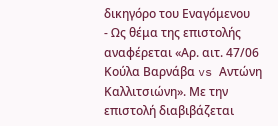δικηγόρο του Εναγόμενου
- Ως θέμα της επιστολής αναφέρεται «Αρ. αιτ. 47/06 Κούλα Βαρνάβα vs Αντώνη Καλλιτσιώνη». Με την επιστολή διαβιβάζεται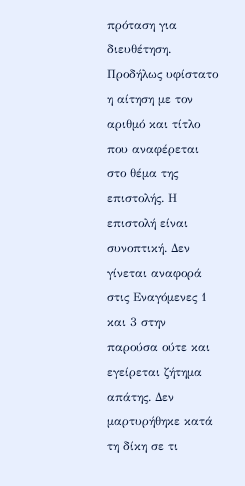πρόταση για διευθέτηση. Προδήλως υφίστατο η αίτηση με τον αριθμό και τίτλο που αναφέρεται στο θέμα της επιστολής. Η επιστολή είναι συνοπτική. Δεν γίνεται αναφορά στις Εναγόμενες 1 και 3 στην παρούσα ούτε και εγείρεται ζήτημα απάτης. Δεν μαρτυρήθηκε κατά τη δίκη σε τι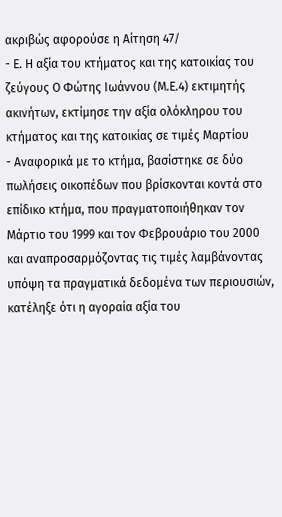ακριβώς αφορούσε η Αίτηση 47/
- Ε. Η αξία του κτήματος και της κατοικίας του ζεύγους Ο Φώτης Ιωάννου (Μ.Ε.4) εκτιμητής ακινήτων, εκτίμησε την αξία ολόκληρου του κτήματος και της κατοικίας σε τιμές Μαρτίου
- Αναφορικά με το κτήμα, βασίστηκε σε δύο πωλήσεις οικοπέδων που βρίσκονται κοντά στο επίδικο κτήμα, που πραγματοποιήθηκαν τον Μάρτιο του 1999 και τον Φεβρουάριο του 2000 και αναπροσαρμόζοντας τις τιμές λαμβάνοντας υπόψη τα πραγματικά δεδομένα των περιουσιών, κατέληξε ότι η αγοραία αξία του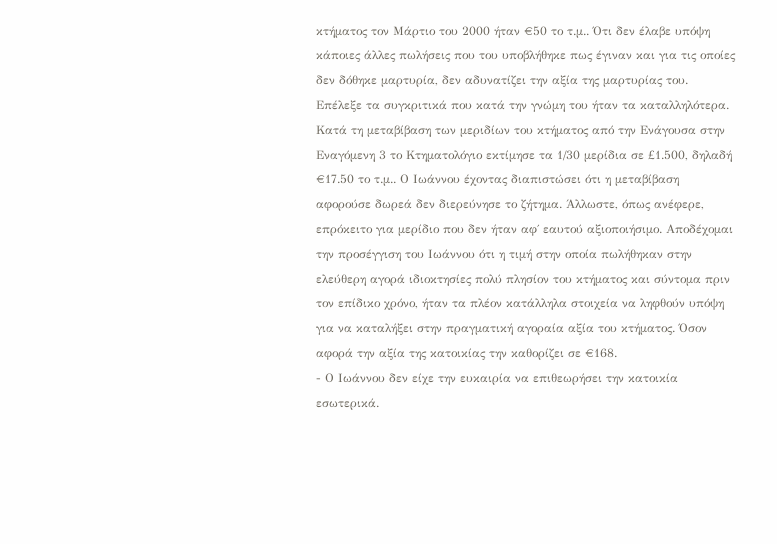κτήματος τον Μάρτιο του 2000 ήταν €50 το τ.μ.. Ότι δεν έλαβε υπόψη κάποιες άλλες πωλήσεις που του υποβλήθηκε πως έγιναν και για τις οποίες δεν δόθηκε μαρτυρία, δεν αδυνατίζει την αξία της μαρτυρίας του. Επέλεξε τα συγκριτικά που κατά την γνώμη του ήταν τα καταλληλότερα. Κατά τη μεταβίβαση των μεριδίων του κτήματος από την Ενάγουσα στην Εναγόμενη 3 το Κτηματολόγιο εκτίμησε τα 1/30 μερίδια σε £1.500, δηλαδή €17.50 το τ.μ.. Ο Ιωάννου έχοντας διαπιστώσει ότι η μεταβίβαση αφορούσε δωρεά δεν διερεύνησε το ζήτημα. Άλλωστε, όπως ανέφερε, επρόκειτο για μερίδιο που δεν ήταν αφ΄ εαυτού αξιοποιήσιμο. Αποδέχομαι την προσέγγιση του Ιωάννου ότι η τιμή στην οποία πωλήθηκαν στην ελεύθερη αγορά ιδιοκτησίες πολύ πλησίον του κτήματος και σύντομα πριν τον επίδικο χρόνο, ήταν τα πλέον κατάλληλα στοιχεία να ληφθούν υπόψη για να καταλήξει στην πραγματική αγοραία αξία του κτήματος. Όσον αφορά την αξία της κατοικίας την καθορίζει σε €168.
- Ο Ιωάννου δεν είχε την ευκαιρία να επιθεωρήσει την κατοικία εσωτερικά.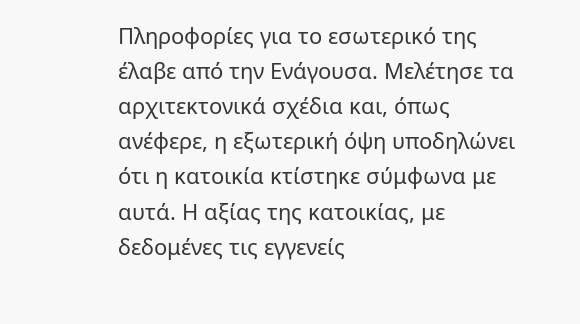Πληροφορίες για το εσωτερικό της έλαβε από την Ενάγουσα. Μελέτησε τα αρχιτεκτονικά σχέδια και, όπως ανέφερε, η εξωτερική όψη υποδηλώνει ότι η κατοικία κτίστηκε σύμφωνα με αυτά. Η αξίας της κατοικίας, με δεδομένες τις εγγενείς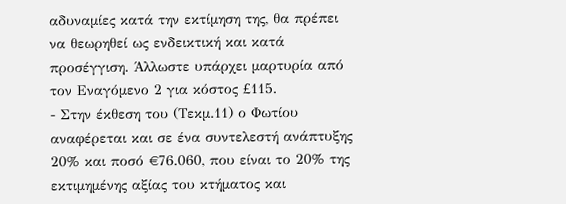αδυναμίες κατά την εκτίμηση της, θα πρέπει να θεωρηθεί ως ενδεικτική και κατά προσέγγιση. Άλλωστε υπάρχει μαρτυρία από τον Εναγόμενο 2 για κόστος £115.
- Στην έκθεση του (Τεκμ.11) ο Φωτίου αναφέρεται και σε ένα συντελεστή ανάπτυξης 20% και ποσό €76.060, που είναι το 20% της εκτιμημένης αξίας του κτήματος και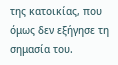της κατοικίας, που όμως δεν εξήγησε τη σημασία του.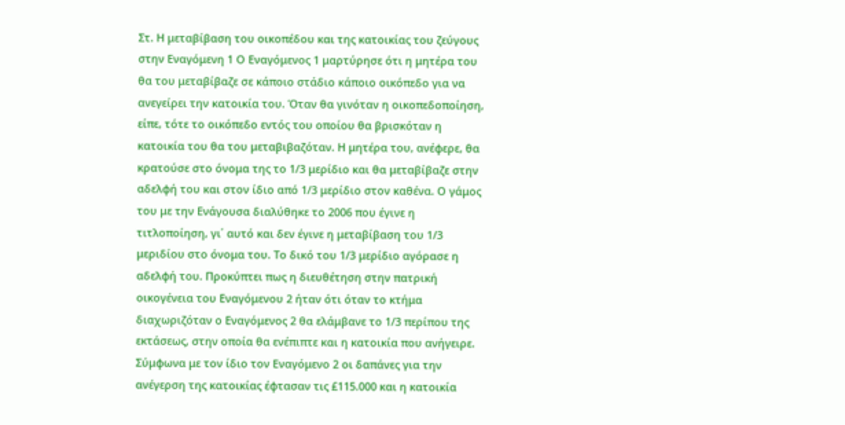Στ. Η μεταβίβαση του οικοπέδου και της κατοικίας του ζεύγους στην Εναγόμενη 1 Ο Εναγόμενος 1 μαρτύρησε ότι η μητέρα του θα του μεταβίβαζε σε κάποιο στάδιο κάποιο οικόπεδο για να ανεγείρει την κατοικία του. Όταν θα γινόταν η οικοπεδοποίηση, είπε, τότε το οικόπεδο εντός του οποίου θα βρισκόταν η κατοικία του θα του μεταβιβαζόταν. Η μητέρα του, ανέφερε, θα κρατούσε στο όνομα της το 1/3 μερίδιο και θα μεταβίβαζε στην αδελφή του και στον ίδιο από 1/3 μερίδιο στον καθένα. Ο γάμος του με την Ενάγουσα διαλύθηκε το 2006 που έγινε η τιτλοποίηση, γι΄ αυτό και δεν έγινε η μεταβίβαση του 1/3 μεριδίου στο όνομα του. Το δικό του 1/3 μερίδιο αγόρασε η αδελφή του. Προκύπτει πως η διευθέτηση στην πατρική οικογένεια του Εναγόμενου 2 ήταν ότι όταν το κτήμα διαχωριζόταν ο Εναγόμενος 2 θα ελάμβανε το 1/3 περίπου της εκτάσεως, στην οποία θα ενέπιπτε και η κατοικία που ανήγειρε. Σύμφωνα με τον ίδιο τον Εναγόμενο 2 οι δαπάνες για την ανέγερση της κατοικίας έφτασαν τις £115.000 και η κατοικία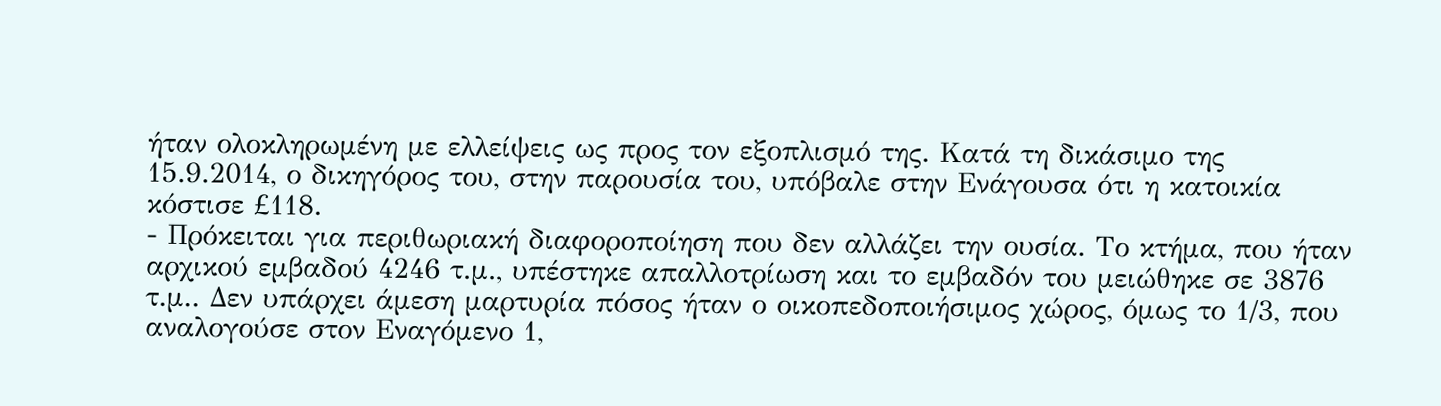ήταν ολοκληρωμένη με ελλείψεις ως προς τον εξοπλισμό της. Κατά τη δικάσιμο της 15.9.2014, ο δικηγόρος του, στην παρουσία του, υπόβαλε στην Ενάγουσα ότι η κατοικία κόστισε £118.
- Πρόκειται για περιθωριακή διαφοροποίηση που δεν αλλάζει την ουσία. Το κτήμα, που ήταν αρχικού εμβαδού 4246 τ.μ., υπέστηκε απαλλοτρίωση και το εμβαδόν του μειώθηκε σε 3876 τ.μ.. Δεν υπάρχει άμεση μαρτυρία πόσος ήταν ο οικοπεδοποιήσιμος χώρος, όμως το 1/3, που αναλογούσε στον Εναγόμενο 1,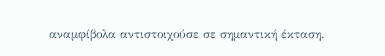αναμφίβολα αντιστοιχούσε σε σημαντική έκταση.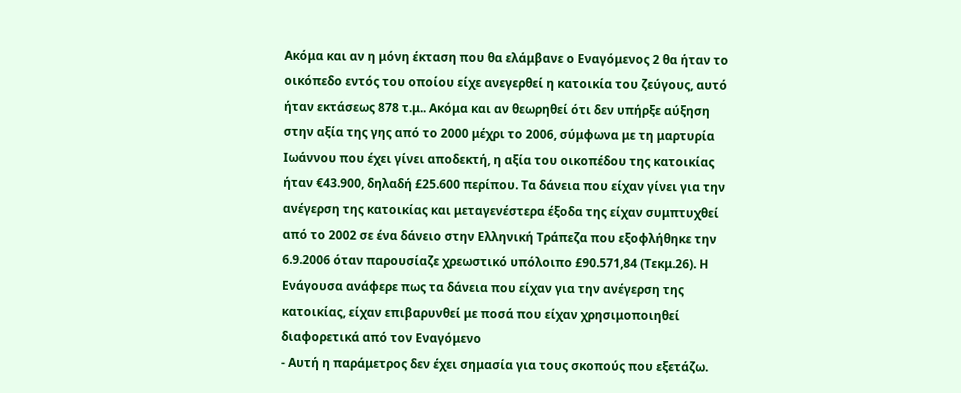Ακόμα και αν η μόνη έκταση που θα ελάμβανε ο Εναγόμενος 2 θα ήταν το οικόπεδο εντός του οποίου είχε ανεγερθεί η κατοικία του ζεύγους, αυτό ήταν εκτάσεως 878 τ.μ.. Ακόμα και αν θεωρηθεί ότι δεν υπήρξε αύξηση στην αξία της γης από το 2000 μέχρι το 2006, σύμφωνα με τη μαρτυρία Ιωάννου που έχει γίνει αποδεκτή, η αξία του οικοπέδου της κατοικίας ήταν €43.900, δηλαδή £25.600 περίπου. Τα δάνεια που είχαν γίνει για την ανέγερση της κατοικίας και μεταγενέστερα έξοδα της είχαν συμπτυχθεί από το 2002 σε ένα δάνειο στην Ελληνική Τράπεζα που εξοφλήθηκε την 6.9.2006 όταν παρουσίαζε χρεωστικό υπόλοιπο £90.571,84 (Τεκμ.26). Η Ενάγουσα ανάφερε πως τα δάνεια που είχαν για την ανέγερση της κατοικίας, είχαν επιβαρυνθεί με ποσά που είχαν χρησιμοποιηθεί διαφορετικά από τον Εναγόμενο
- Αυτή η παράμετρος δεν έχει σημασία για τους σκοπούς που εξετάζω.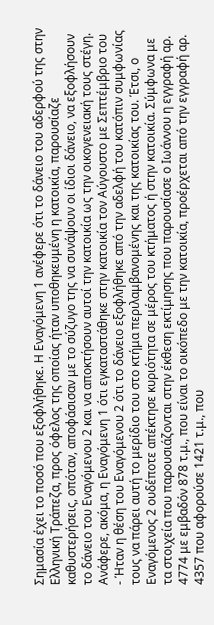Σημασία έχει το ποσό που εξοφλήθηκε. Η Εναγόμενη 1 ανέφερε ότι το δάνειο του αδερφού της στην Ελληνική Τράπεζα, προς όφελος της οποίας ήταν υποθηκευμένη η κατοικία, παρουσίαζε καθυστερήσεις, οπόταν, αποφάσισαν με το σύζυγο της να συνάψουν οι ίδιοι δάνειο, να εξοφλήσουν το δάνειο του Εναγόμενου 2 και να αποκτήσουν αυτοί την κατοικία ως την οικογενειακή τους στέγη. Ανάφερε, ακόμα, η Εναγόμενη 1 ότι εγκαταστάθηκε στην κατοικία τον Αύγουστο με Σεπτέμβριο του
- Ήταν η θέση του Εναγόμενου 2 ότι το δάνειο εξοφλήθηκε από την αδελφή του κατόπιν συμφωνίας τους να πάρει αυτή το μερίδιο του στο κτήμα περιλαμβανομένης και της κατοικίας του. Έτσι, ο Εναγόμενος 2 ουδέποτε απέκτησε κυριότητα σε μέρος του κτήματος ή στην κατοικία. Σύμφωνα με τα στοιχεία που παρουσιάζονται στην έκθεση εκτίμησης που παρουσίασε ο Ιωάννου η εγγραφή αρ. 4774 με εμβαδόν 878 τ.μ., που είναι το οικόπεδο με την κατοικία, προέρχεται από την εγγραφή αρ. 4357 που αφορούσε 1421 τ.μ., που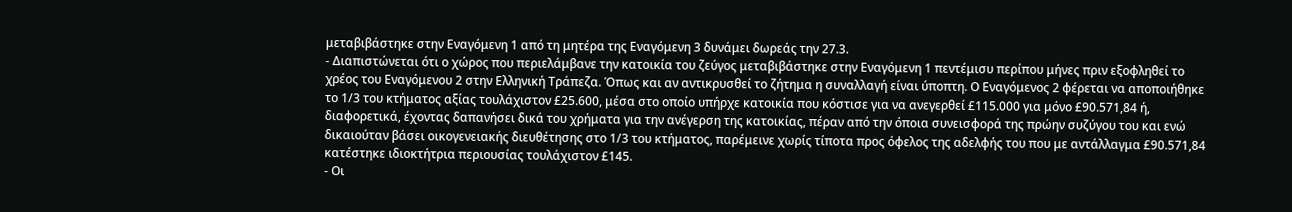μεταβιβάστηκε στην Εναγόμενη 1 από τη μητέρα της Εναγόμενη 3 δυνάμει δωρεάς την 27.3.
- Διαπιστώνεται ότι ο χώρος που περιελάμβανε την κατοικία του ζεύγος μεταβιβάστηκε στην Εναγόμενη 1 πεντέμισυ περίπου μήνες πριν εξοφληθεί το χρέος του Εναγόμενου 2 στην Ελληνική Τράπεζα. Όπως και αν αντικρυσθεί το ζήτημα η συναλλαγή είναι ύποπτη. Ο Εναγόμενος 2 φέρεται να αποποιήθηκε το 1/3 του κτήματος αξίας τουλάχιστον £25.600, μέσα στο οποίο υπήρχε κατοικία που κόστισε για να ανεγερθεί £115.000 για μόνο £90.571,84 ή, διαφορετικά, έχοντας δαπανήσει δικά του χρήματα για την ανέγερση της κατοικίας, πέραν από την όποια συνεισφορά της πρώην συζύγου του και ενώ δικαιούταν βάσει οικογενειακής διευθέτησης στο 1/3 του κτήματος, παρέμεινε χωρίς τίποτα προς όφελος της αδελφής του που με αντάλλαγμα £90.571,84 κατέστηκε ιδιοκτήτρια περιουσίας τουλάχιστον £145.
- Οι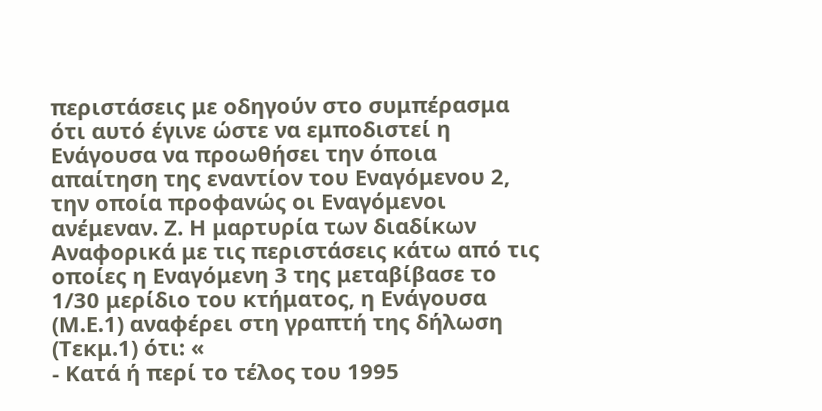περιστάσεις με οδηγούν στο συμπέρασμα ότι αυτό έγινε ώστε να εμποδιστεί η Ενάγουσα να προωθήσει την όποια απαίτηση της εναντίον του Εναγόμενου 2, την οποία προφανώς οι Εναγόμενοι ανέμεναν. Ζ. Η μαρτυρία των διαδίκων Αναφορικά με τις περιστάσεις κάτω από τις οποίες η Εναγόμενη 3 της μεταβίβασε το 1/30 μερίδιο του κτήματος, η Ενάγουσα (Μ.Ε.1) αναφέρει στη γραπτή της δήλωση (Τεκμ.1) ότι: «
- Κατά ή περί το τέλος του 1995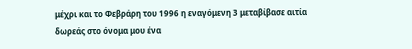μέχρι και το Φεβράρη του 1996 η εναγόμενη 3 μεταβίβασε αιτία δωρεάς στο όνομα μου ένα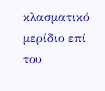κλασματικό μερίδιο επί του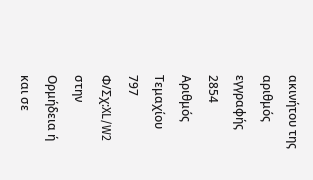ακινήτου της αριθμός εγγραφής 2854 Αριθμός Τεμαχίου 797 Φ/Σχ:XL/W2 στην Ορμήδεια ή και σε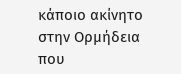κάποιο ακίνητο στην Ορμήδεια που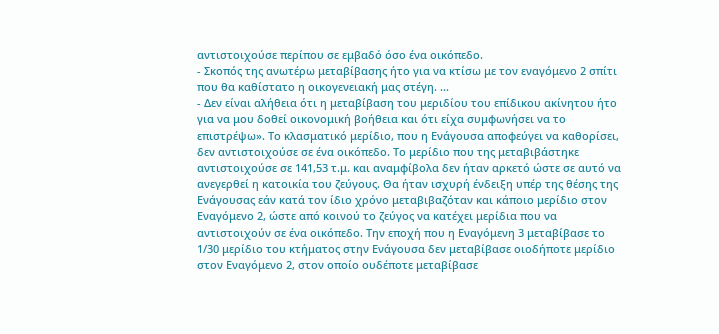αντιστοιχούσε περίπου σε εμβαδό όσο ένα οικόπεδο.
- Σκοπός της ανωτέρω μεταβίβασης ήτο για να κτίσω με τον εναγόμενο 2 σπίτι που θα καθίστατο η οικογενειακή μας στέγη. ...
- Δεν είναι αλήθεια ότι η μεταβίβαση του μεριδίου του επίδικου ακίνητου ήτο για να μου δοθεί οικονομική βοήθεια και ότι είχα συμφωνήσει να το επιστρέψω». Το κλασματικό μερίδιο, που η Ενάγουσα αποφεύγει να καθορίσει, δεν αντιστοιχούσε σε ένα οικόπεδο. Το μερίδιο που της μεταβιβάστηκε αντιστοιχούσε σε 141,53 τ.μ. και αναμφίβολα δεν ήταν αρκετό ώστε σε αυτό να ανεγερθεί η κατοικία του ζεύγους. Θα ήταν ισχυρή ένδειξη υπέρ της θέσης της Ενάγουσας εάν κατά τον ίδιο χρόνο μεταβιβαζόταν και κάποιο μερίδιο στον Εναγόμενο 2, ώστε από κοινού το ζεύγος να κατέχει μερίδια που να αντιστοιχούν σε ένα οικόπεδο. Την εποχή που η Εναγόμενη 3 μεταβίβασε το 1/30 μερίδιο του κτήματος στην Ενάγουσα δεν μεταβίβασε οιοδήποτε μερίδιο στον Εναγόμενο 2, στον οποίο ουδέποτε μεταβίβασε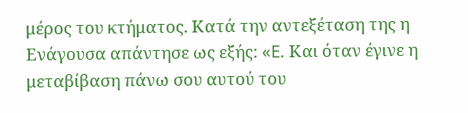μέρος του κτήματος. Κατά την αντεξέταση της η Ενάγουσα απάντησε ως εξής: «E. Και όταν έγινε η μεταβίβαση πάνω σου αυτού του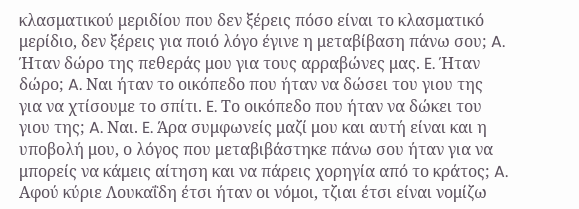κλασματικού μεριδίου που δεν ξέρεις πόσο είναι το κλασματικό μερίδιο, δεν ξέρεις για ποιό λόγο έγινε η μεταβίβαση πάνω σου; A. Ήταν δώρο της πεθεράς μου για τους αρραβώνες μας. E. Ήταν δώρο; A. Ναι ήταν το οικόπεδο που ήταν να δώσει του γιου της για να χτίσουμε το σπίτι. E. Το οικόπεδο που ήταν να δώκει του γιου της; A. Ναι. E. Άρα συμφωνείς μαζί μου και αυτή είναι και η υποβολή μου, ο λόγος που μεταβιβάστηκε πάνω σου ήταν για να μπορείς να κάμεις αίτηση και να πάρεις χορηγία από το κράτος; A. Αφού κύριε Λουκαΐδη έτσι ήταν οι νόμοι, τζιαι έτσι είναι νομίζω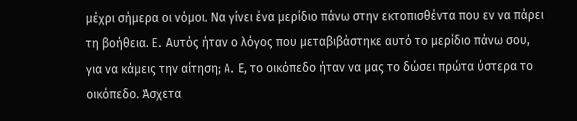μέχρι σήμερα οι νόμοι. Να γίνει ένα μερίδιο πάνω στην εκτοπισθέντα που εν να πάρει τη βοήθεια. E. Αυτός ήταν ο λόγος που μεταβιβάστηκε αυτό το μερίδιο πάνω σου, για να κάμεις την αίτηση; A. Ε, το οικόπεδο ήταν να μας το δώσει πρώτα ύστερα το οικόπεδο. Άσχετα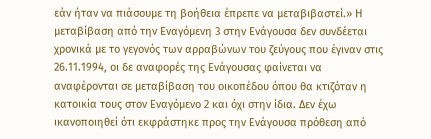εάν ήταν να πιάσουμε τη βοήθεια έπρεπε να μεταβιβαστεί.» Η μεταβίβαση από την Εναγόμενη 3 στην Ενάγουσα δεν συνδέεται χρονικά με το γεγονός των αρραβώνων του ζεύγους που έγιναν στις 26.11.1994, οι δε αναφορές της Ενάγουσας φαίνεται να αναφέρονται σε μεταβίβαση του οικοπέδου όπου θα κτιζόταν η κατοικία τους στον Εναγόμενο 2 και όχι στην ίδια. Δεν έχω ικανοποιηθεί ότι εκφράστηκε προς την Ενάγουσα πρόθεση από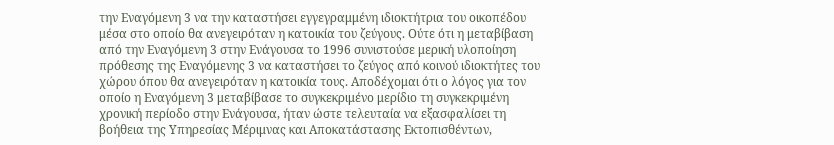την Εναγόμενη 3 να την καταστήσει εγγεγραμμένη ιδιοκτήτρια του οικοπέδου μέσα στο οποίο θα ανεγειρόταν η κατοικία του ζεύγους. Ούτε ότι η μεταβίβαση από την Εναγόμενη 3 στην Ενάγουσα το 1996 συνιστούσε μερική υλοποίηση πρόθεσης της Εναγόμενης 3 να καταστήσει το ζεύγος από κοινού ιδιοκτήτες του χώρου όπου θα ανεγειρόταν η κατοικία τους. Αποδέχομαι ότι ο λόγος για τον οποίο η Εναγόμενη 3 μεταβίβασε το συγκεκριμένο μερίδιο τη συγκεκριμένη χρονική περίοδο στην Ενάγουσα, ήταν ώστε τελευταία να εξασφαλίσει τη βοήθεια της Υπηρεσίας Μέριμνας και Αποκατάστασης Εκτοπισθέντων,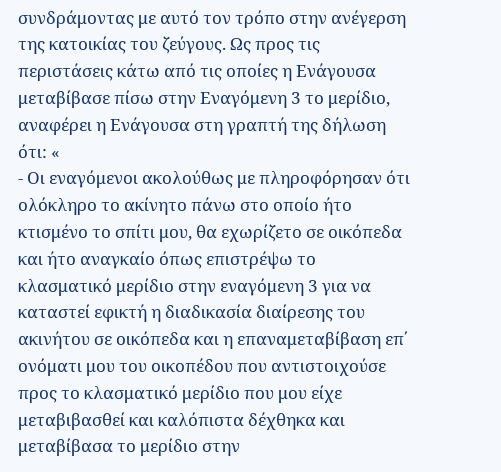συνδράμοντας με αυτό τον τρόπο στην ανέγερση της κατοικίας του ζεύγους. Ως προς τις περιστάσεις κάτω από τις οποίες η Ενάγουσα μεταβίβασε πίσω στην Εναγόμενη 3 το μερίδιο, αναφέρει η Ενάγουσα στη γραπτή της δήλωση ότι: «
- Οι εναγόμενοι ακολούθως με πληροφόρησαν ότι ολόκληρο το ακίνητο πάνω στο οποίο ήτο κτισμένο το σπίτι μου, θα εχωρίζετο σε οικόπεδα και ήτο αναγκαίο όπως επιστρέψω το κλασματικό μερίδιο στην εναγόμενη 3 για να καταστεί εφικτή η διαδικασία διαίρεσης του ακινήτου σε οικόπεδα και η επαναμεταβίβαση επ΄ ονόματι μου του οικοπέδου που αντιστοιχούσε προς το κλασματικό μερίδιο που μου είχε μεταβιβασθεί και καλόπιστα δέχθηκα και μεταβίβασα το μερίδιο στην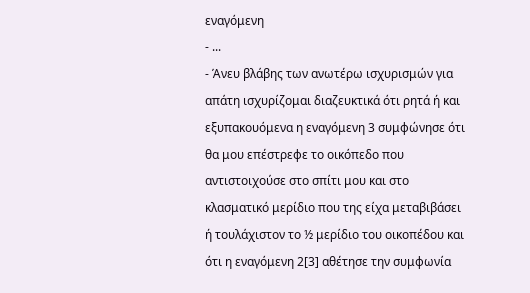εναγόμενη
- ...
- Άνευ βλάβης των ανωτέρω ισχυρισμών για απάτη ισχυρίζομαι διαζευκτικά ότι ρητά ή και εξυπακουόμενα η εναγόμενη 3 συμφώνησε ότι θα μου επέστρεφε το οικόπεδο που αντιστοιχούσε στο σπίτι μου και στο κλασματικό μερίδιο που της είχα μεταβιβάσει ή τουλάχιστον το ½ μερίδιο του οικοπέδου και ότι η εναγόμενη 2[3] αθέτησε την συμφωνία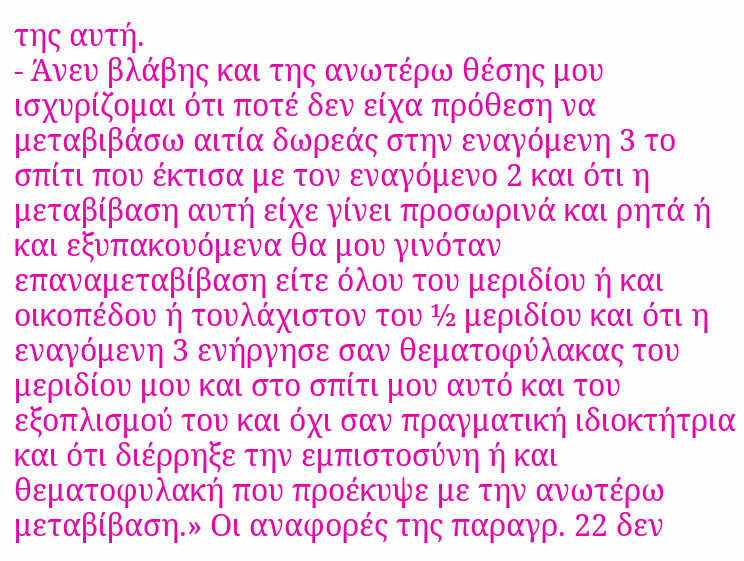της αυτή.
- Άνευ βλάβης και της ανωτέρω θέσης μου ισχυρίζομαι ότι ποτέ δεν είχα πρόθεση να μεταβιβάσω αιτία δωρεάς στην εναγόμενη 3 το σπίτι που έκτισα με τον εναγόμενο 2 και ότι η μεταβίβαση αυτή είχε γίνει προσωρινά και ρητά ή και εξυπακουόμενα θα μου γινόταν επαναμεταβίβαση είτε όλου του μεριδίου ή και οικοπέδου ή τουλάχιστον του ½ μεριδίου και ότι η εναγόμενη 3 ενήργησε σαν θεματοφύλακας του μεριδίου μου και στο σπίτι μου αυτό και του εξοπλισμού του και όχι σαν πραγματική ιδιοκτήτρια και ότι διέρρηξε την εμπιστοσύνη ή και θεματοφυλακή που προέκυψε με την ανωτέρω μεταβίβαση.» Οι αναφορές της παραγρ. 22 δεν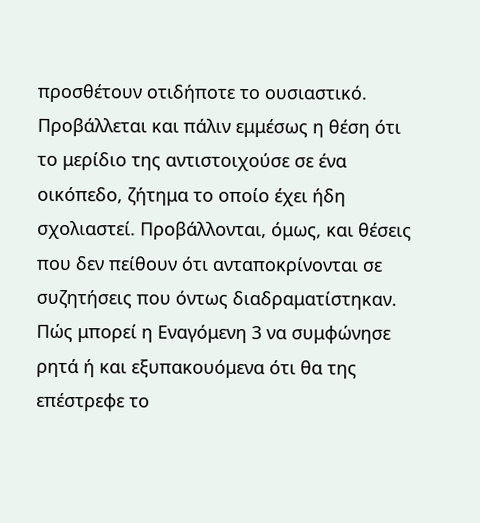προσθέτουν οτιδήποτε το ουσιαστικό. Προβάλλεται και πάλιν εμμέσως η θέση ότι το μερίδιο της αντιστοιχούσε σε ένα οικόπεδο, ζήτημα το οποίο έχει ήδη σχολιαστεί. Προβάλλονται, όμως, και θέσεις που δεν πείθουν ότι ανταποκρίνονται σε συζητήσεις που όντως διαδραματίστηκαν. Πώς μπορεί η Εναγόμενη 3 να συμφώνησε ρητά ή και εξυπακουόμενα ότι θα της επέστρεφε το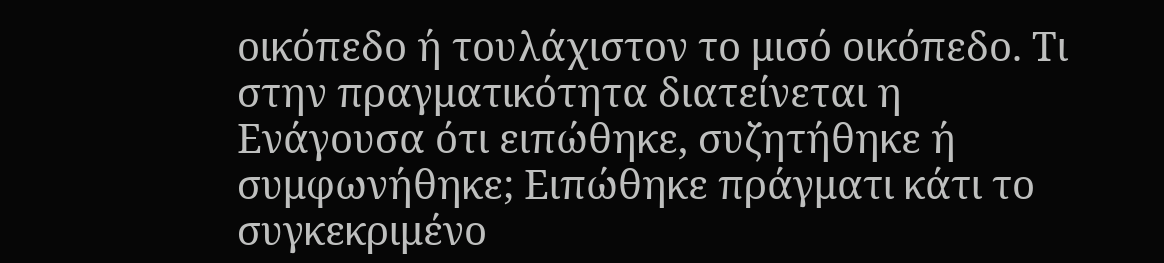οικόπεδο ή τουλάχιστον το μισό οικόπεδο. Τι στην πραγματικότητα διατείνεται η Ενάγουσα ότι ειπώθηκε, συζητήθηκε ή συμφωνήθηκε; Ειπώθηκε πράγματι κάτι το συγκεκριμένο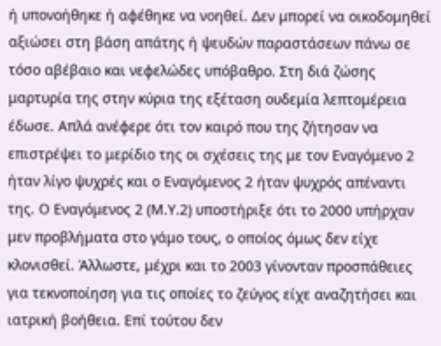ή υπονοήθηκε ή αφέθηκε να νοηθεί. Δεν μπορεί να οικοδομηθεί αξιώσει στη βάση απάτης ή ψευδών παραστάσεων πάνω σε τόσο αβέβαιο και νεφελώδες υπόβαθρο. Στη διά ζώσης μαρτυρία της στην κύρια της εξέταση ουδεμία λεπτομέρεια έδωσε. Απλά ανέφερε ότι τον καιρό που της ζήτησαν να επιστρέψει το μερίδιο της οι σχέσεις της με τον Εναγόμενο 2 ήταν λίγο ψυχρές και ο Εναγόμενος 2 ήταν ψυχρός απέναντι της. Ο Εναγόμενος 2 (Μ.Υ.2) υποστήριξε ότι το 2000 υπήρχαν μεν προβλήματα στο γάμο τους, ο οποίος όμως δεν είχε κλονισθεί. Άλλωστε, μέχρι και το 2003 γίνονταν προσπάθειες για τεκνοποίηση για τις οποίες το ζεύγος είχε αναζητήσει και ιατρική βοήθεια. Επί τούτου δεν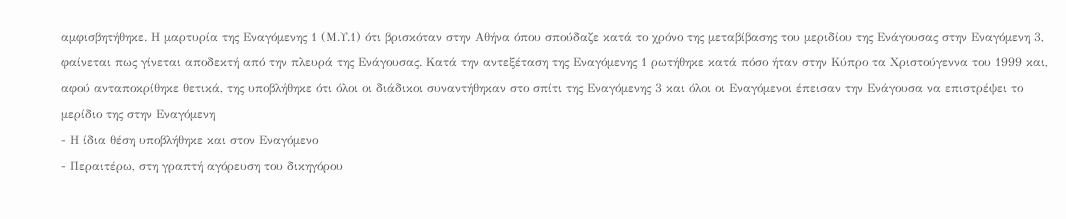αμφισβητήθηκε. Η μαρτυρία της Εναγόμενης 1 (Μ.Υ.1) ότι βρισκόταν στην Αθήνα όπου σπούδαζε κατά το χρόνο της μεταβίβασης του μεριδίου της Ενάγουσας στην Εναγόμενη 3, φαίνεται πως γίνεται αποδεκτή από την πλευρά της Ενάγουσας. Kατά την αντεξέταση της Εναγόμενης 1 ρωτήθηκε κατά πόσο ήταν στην Κύπρο τα Χριστούγεννα του 1999 και, αφού ανταποκρίθηκε θετικά, της υποβλήθηκε ότι όλοι οι διάδικοι συναντήθηκαν στο σπίτι της Εναγόμενης 3 και όλοι οι Εναγόμενοι έπεισαν την Ενάγουσα να επιστρέψει το μερίδιο της στην Εναγόμενη
- Η ίδια θέση υποβλήθηκε και στον Εναγόμενο
- Περαιτέρω, στη γραπτή αγόρευση του δικηγόρου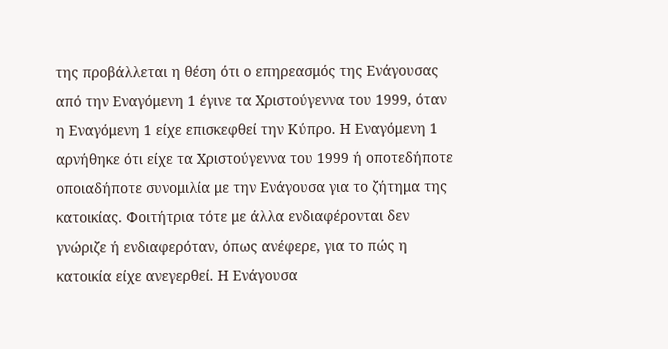της προβάλλεται η θέση ότι ο επηρεασμός της Ενάγουσας από την Εναγόμενη 1 έγινε τα Χριστούγεννα του 1999, όταν η Εναγόμενη 1 είχε επισκεφθεί την Κύπρο. Η Εναγόμενη 1 αρνήθηκε ότι είχε τα Χριστούγεννα του 1999 ή οποτεδήποτε οποιαδήποτε συνομιλία με την Ενάγουσα για το ζήτημα της κατοικίας. Φοιτήτρια τότε με άλλα ενδιαφέρονται δεν γνώριζε ή ενδιαφερόταν, όπως ανέφερε, για το πώς η κατοικία είχε ανεγερθεί. Η Ενάγουσα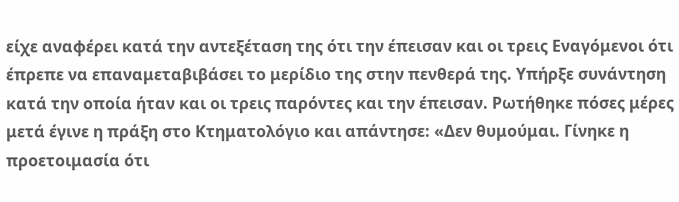είχε αναφέρει κατά την αντεξέταση της ότι την έπεισαν και οι τρεις Εναγόμενοι ότι έπρεπε να επαναμεταβιβάσει το μερίδιο της στην πενθερά της. Υπήρξε συνάντηση κατά την οποία ήταν και οι τρεις παρόντες και την έπεισαν. Ρωτήθηκε πόσες μέρες μετά έγινε η πράξη στο Κτηματολόγιο και απάντησε: «Δεν θυμούμαι. Γίνηκε η προετοιμασία ότι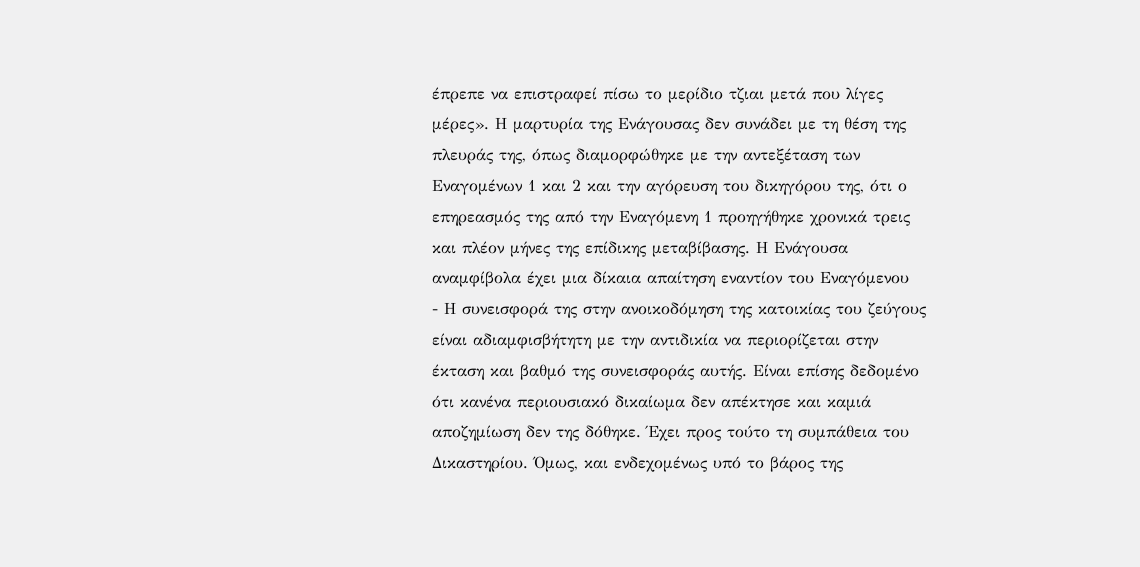έπρεπε να επιστραφεί πίσω το μερίδιο τζιαι μετά που λίγες μέρες». Η μαρτυρία της Ενάγουσας δεν συνάδει με τη θέση της πλευράς της, όπως διαμορφώθηκε με την αντεξέταση των Εναγομένων 1 και 2 και την αγόρευση του δικηγόρου της, ότι ο επηρεασμός της από την Εναγόμενη 1 προηγήθηκε χρονικά τρεις και πλέον μήνες της επίδικης μεταβίβασης. Η Ενάγουσα αναμφίβολα έχει μια δίκαια απαίτηση εναντίον του Εναγόμενου
- Η συνεισφορά της στην ανοικοδόμηση της κατοικίας του ζεύγους είναι αδιαμφισβήτητη με την αντιδικία να περιορίζεται στην έκταση και βαθμό της συνεισφοράς αυτής. Είναι επίσης δεδομένο ότι κανένα περιουσιακό δικαίωμα δεν απέκτησε και καμιά αποζημίωση δεν της δόθηκε. Έχει προς τούτο τη συμπάθεια του Δικαστηρίου. Όμως, και ενδεχομένως υπό το βάρος της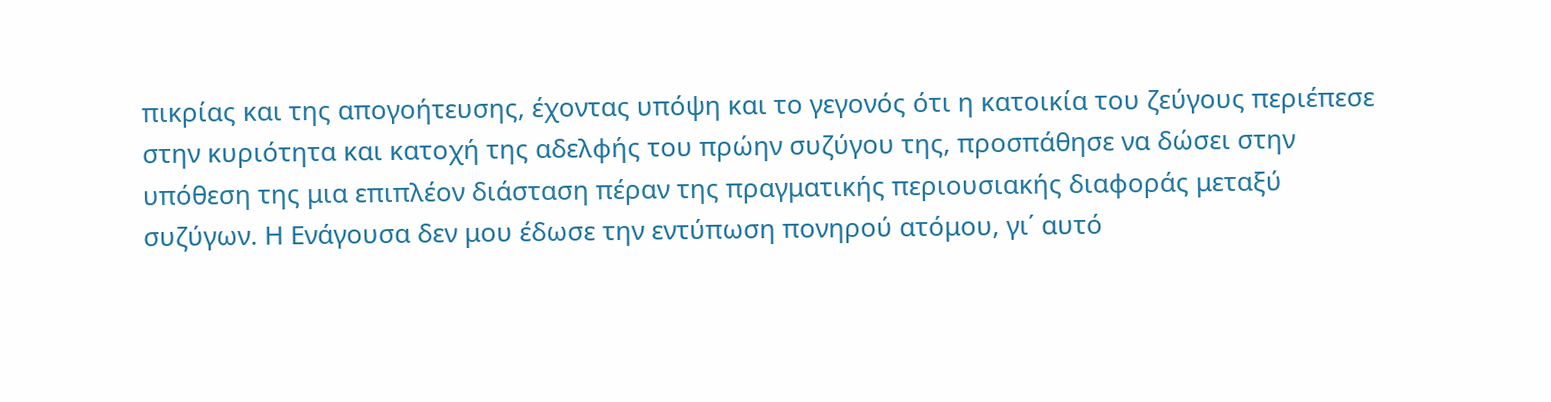πικρίας και της απογοήτευσης, έχοντας υπόψη και το γεγονός ότι η κατοικία του ζεύγους περιέπεσε στην κυριότητα και κατοχή της αδελφής του πρώην συζύγου της, προσπάθησε να δώσει στην υπόθεση της μια επιπλέον διάσταση πέραν της πραγματικής περιουσιακής διαφοράς μεταξύ συζύγων. Η Ενάγουσα δεν μου έδωσε την εντύπωση πονηρού ατόμου, γι΄ αυτό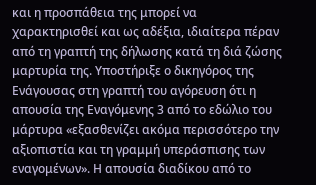και η προσπάθεια της μπορεί να χαρακτηρισθεί και ως αδέξια, ιδιαίτερα πέραν από τη γραπτή της δήλωσης κατά τη διά ζώσης μαρτυρία της. Υποστήριξε ο δικηγόρος της Ενάγουσας στη γραπτή του αγόρευση ότι η απουσία της Εναγόμενης 3 από το εδώλιο του μάρτυρα «εξασθενίζει ακόμα περισσότερο την αξιοπιστία και τη γραμμή υπεράσπισης των εναγομένων». Η απουσία διαδίκου από το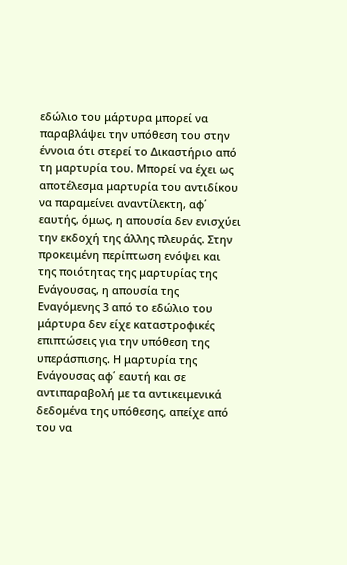εδώλιο του μάρτυρα μπορεί να παραβλάψει την υπόθεση του στην έννοια ότι στερεί το Δικαστήριο από τη μαρτυρία του. Μπορεί να έχει ως αποτέλεσμα μαρτυρία του αντιδίκου να παραμείνει αναντίλεκτη, αφ΄ εαυτής, όμως, η απουσία δεν ενισχύει την εκδοχή της άλλης πλευράς. Στην προκειμένη περίπτωση ενόψει και της ποιότητας της μαρτυρίας της Ενάγουσας, η απουσία της Εναγόμενης 3 από το εδώλιο του μάρτυρα δεν είχε καταστροφικές επιπτώσεις για την υπόθεση της υπεράσπισης. Η μαρτυρία της Ενάγουσας αφ΄ εαυτή και σε αντιπαραβολή με τα αντικειμενικά δεδομένα της υπόθεσης, απείχε από του να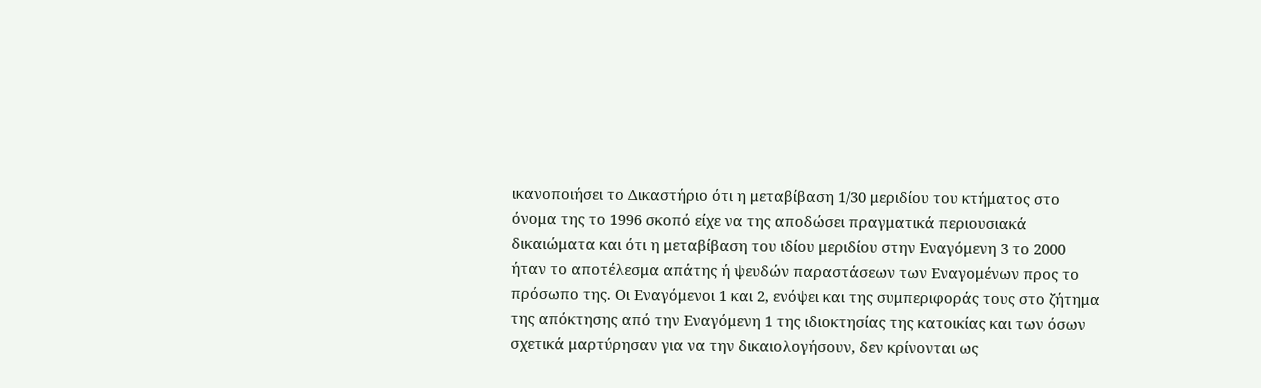ικανοποιήσει το Δικαστήριο ότι η μεταβίβαση 1/30 μεριδίου του κτήματος στο όνομα της το 1996 σκοπό είχε να της αποδώσει πραγματικά περιουσιακά δικαιώματα και ότι η μεταβίβαση του ιδίου μεριδίου στην Εναγόμενη 3 το 2000 ήταν το αποτέλεσμα απάτης ή ψευδών παραστάσεων των Εναγομένων προς το πρόσωπο της. Οι Εναγόμενοι 1 και 2, ενόψει και της συμπεριφοράς τους στο ζήτημα της απόκτησης από την Εναγόμενη 1 της ιδιοκτησίας της κατοικίας και των όσων σχετικά μαρτύρησαν για να την δικαιολογήσουν, δεν κρίνονται ως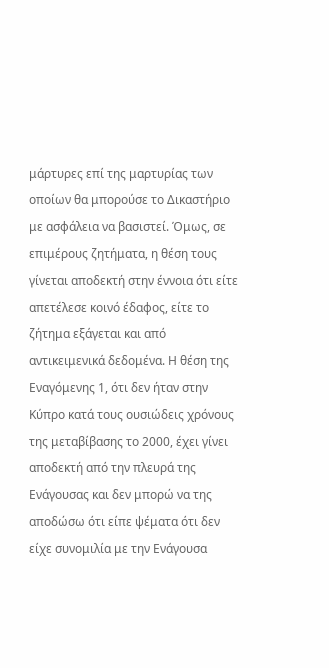μάρτυρες επί της μαρτυρίας των οποίων θα μπορούσε το Δικαστήριο με ασφάλεια να βασιστεί. Όμως, σε επιμέρους ζητήματα, η θέση τους γίνεται αποδεκτή στην έννοια ότι είτε απετέλεσε κοινό έδαφος, είτε το ζήτημα εξάγεται και από αντικειμενικά δεδομένα. Η θέση της Εναγόμενης 1, ότι δεν ήταν στην Κύπρο κατά τους ουσιώδεις χρόνους της μεταβίβασης το 2000, έχει γίνει αποδεκτή από την πλευρά της Ενάγουσας και δεν μπορώ να της αποδώσω ότι είπε ψέματα ότι δεν είχε συνομιλία με την Ενάγουσα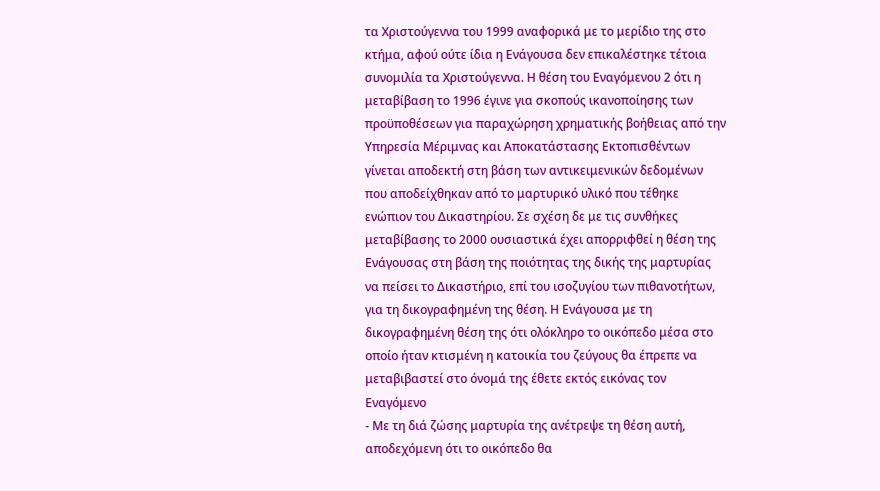τα Χριστούγεννα του 1999 αναφορικά με το μερίδιο της στο κτήμα, αφού ούτε ίδια η Ενάγουσα δεν επικαλέστηκε τέτοια συνομιλία τα Χριστούγεννα. Η θέση του Εναγόμενου 2 ότι η μεταβίβαση το 1996 έγινε για σκοπούς ικανοποίησης των προϋποθέσεων για παραχώρηση χρηματικής βοήθειας από την Υπηρεσία Μέριμνας και Αποκατάστασης Εκτοπισθέντων γίνεται αποδεκτή στη βάση των αντικειμενικών δεδομένων που αποδείχθηκαν από το μαρτυρικό υλικό που τέθηκε ενώπιον του Δικαστηρίου. Σε σχέση δε με τις συνθήκες μεταβίβασης το 2000 ουσιαστικά έχει απορριφθεί η θέση της Ενάγουσας στη βάση της ποιότητας της δικής της μαρτυρίας να πείσει το Δικαστήριο, επί του ισοζυγίου των πιθανοτήτων, για τη δικογραφημένη της θέση. Η Ενάγουσα με τη δικογραφημένη θέση της ότι ολόκληρο το οικόπεδο μέσα στο οποίο ήταν κτισμένη η κατοικία του ζεύγους θα έπρεπε να μεταβιβαστεί στο όνομά της έθετε εκτός εικόνας τον Εναγόμενο
- Με τη διά ζώσης μαρτυρία της ανέτρεψε τη θέση αυτή, αποδεχόμενη ότι το οικόπεδο θα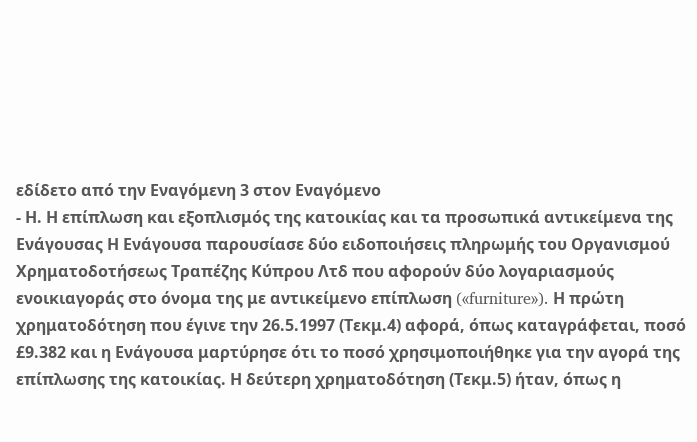εδίδετο από την Εναγόμενη 3 στον Εναγόμενο
- Η. Η επίπλωση και εξοπλισμός της κατοικίας και τα προσωπικά αντικείμενα της Ενάγουσας Η Ενάγουσα παρουσίασε δύο ειδοποιήσεις πληρωμής του Οργανισμού Χρηματοδοτήσεως Τραπέζης Κύπρου Λτδ που αφορούν δύο λογαριασμούς ενοικιαγοράς στο όνομα της με αντικείμενο επίπλωση («furniture»). Η πρώτη χρηματοδότηση που έγινε την 26.5.1997 (Τεκμ.4) αφορά, όπως καταγράφεται, ποσό £9.382 και η Ενάγουσα μαρτύρησε ότι το ποσό χρησιμοποιήθηκε για την αγορά της επίπλωσης της κατοικίας. Η δεύτερη χρηματοδότηση (Τεκμ.5) ήταν, όπως η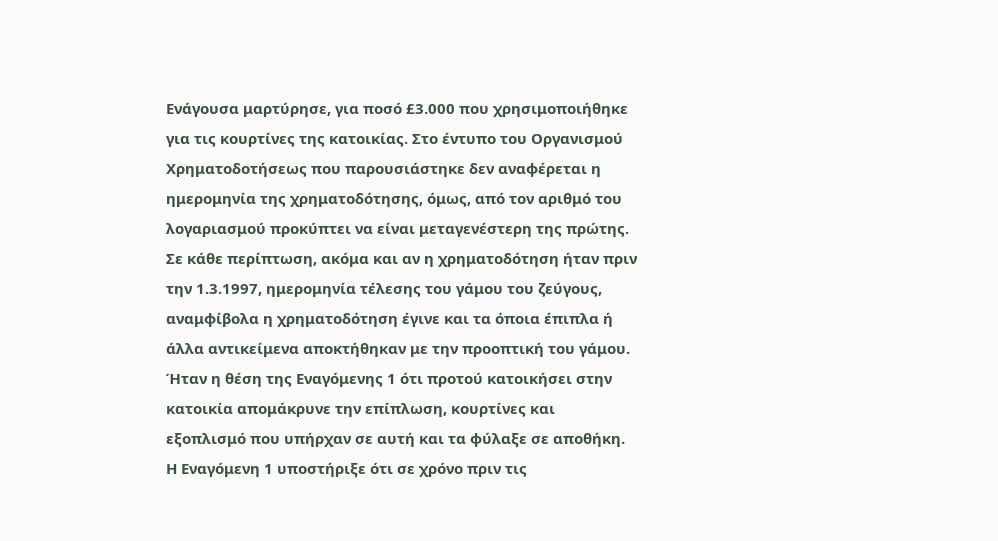Ενάγουσα μαρτύρησε, για ποσό £3.000 που χρησιμοποιήθηκε για τις κουρτίνες της κατοικίας. Στο έντυπο του Οργανισμού Χρηματοδοτήσεως που παρουσιάστηκε δεν αναφέρεται η ημερομηνία της χρηματοδότησης, όμως, από τον αριθμό του λογαριασμού προκύπτει να είναι μεταγενέστερη της πρώτης. Σε κάθε περίπτωση, ακόμα και αν η χρηματοδότηση ήταν πριν την 1.3.1997, ημερομηνία τέλεσης του γάμου του ζεύγους, αναμφίβολα η χρηματοδότηση έγινε και τα όποια έπιπλα ή άλλα αντικείμενα αποκτήθηκαν με την προοπτική του γάμου. Ήταν η θέση της Εναγόμενης 1 ότι προτού κατοικήσει στην κατοικία απομάκρυνε την επίπλωση, κουρτίνες και εξοπλισμό που υπήρχαν σε αυτή και τα φύλαξε σε αποθήκη. Η Εναγόμενη 1 υποστήριξε ότι σε χρόνο πριν τις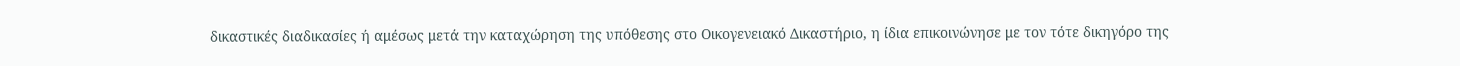δικαστικές διαδικασίες ή αμέσως μετά την καταχώρηση της υπόθεσης στο Οικογενειακό Δικαστήριο, η ίδια επικοινώνησε με τον τότε δικηγόρο της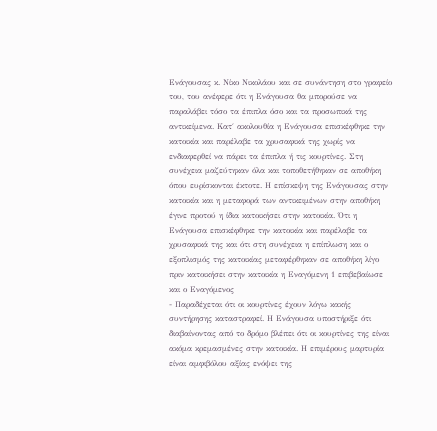Ενάγουσας κ. Νίκο Νικολάου και σε συνάντηση στο γραφείο του, του ανέφερε ότι η Ενάγουσα θα μπορούσε να παραλάβει τόσο τα έπιπλα όσο και τα προσωπικά της αντικείμενα. Κατ΄ ακολουθία η Ενάγουσα επισκέφθηκε την κατοικία και παρέλαβε τα χρυσαφικά της χωρίς να ενδιαφερθεί να πάρει τα έπιπλα ή τις κουρτίνες. Στη συνέχεια μαζεύτηκαν όλα και τοποθετήθηκαν σε αποθήκη όπου ευρίσκονται έκτοτε. Η επίσκεψη της Ενάγουσας στην κατοικία και η μεταφορά των αντικειμένων στην αποθήκη έγινε προτού η ίδια κατοικήσει στην κατοικία. Ότι η Ενάγουσα επισκέφθηκε την κατοικία και παρέλαβε τα χρυσαφικά της και ότι στη συνέχεια η επίπλωση και ο εξοπλισμός της κατοικίας μεταφέρθηκαν σε αποθήκη λίγο πριν κατοικήσει στην κατοικία η Εναγόμενη 1 επιβεβαίωσε και ο Εναγόμενος
- Παραδέχεται ότι οι κουρτίνες έχουν λόγω κακής συντήρησης καταστραφεί. Η Ενάγουσα υποστήριξε ότι διαβαίνοντας από το δρόμο βλέπει ότι οι κουρτίνες της είναι ακόμα κρεμασμένες στην κατοικία. Η επιμέρους μαρτυρία είναι αμφιβόλου αξίας ενόψει της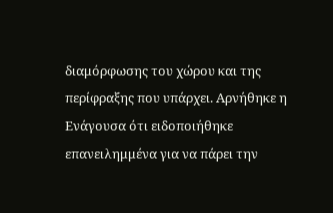διαμόρφωσης του χώρου και της περίφραξης που υπάρχει. Αρνήθηκε η Ενάγουσα ότι ειδοποιήθηκε επανειλημμένα για να πάρει την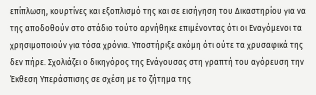επίπλωση, κουρτίνες και εξοπλισμό της και σε εισήγηση του Δικαστηρίου για να της αποδοθούν στο στάδιο τούτο αρνήθηκε επιμένοντας ότι οι Εναγόμενοι τα χρησιμοποιούν για τόσα χρόνια. Υποστήριξε ακόμη ότι ούτε τα χρυσαφικά της δεν πήρε. Σχολιάζει ο δικηγόρος της Ενάγουσας στη γραπτή του αγόρευση την Έκθεση Υπεράσπισης σε σχέση με το ζήτημα της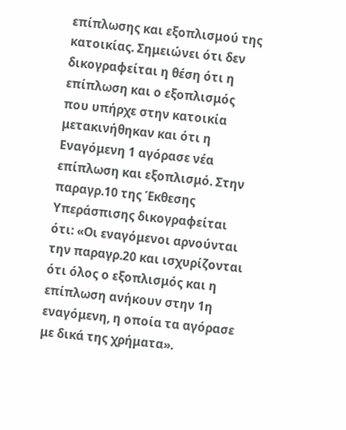επίπλωσης και εξοπλισμού της κατοικίας. Σημειώνει ότι δεν δικογραφείται η θέση ότι η επίπλωση και ο εξοπλισμός που υπήρχε στην κατοικία μετακινήθηκαν και ότι η Εναγόμενη 1 αγόρασε νέα επίπλωση και εξοπλισμό. Στην παραγρ.10 της Έκθεσης Υπεράσπισης δικογραφείται ότι: «Οι εναγόμενοι αρνούνται την παραγρ.20 και ισχυρίζονται ότι όλος ο εξοπλισμός και η επίπλωση ανήκουν στην 1η εναγόμενη, η οποία τα αγόρασε με δικά της χρήματα».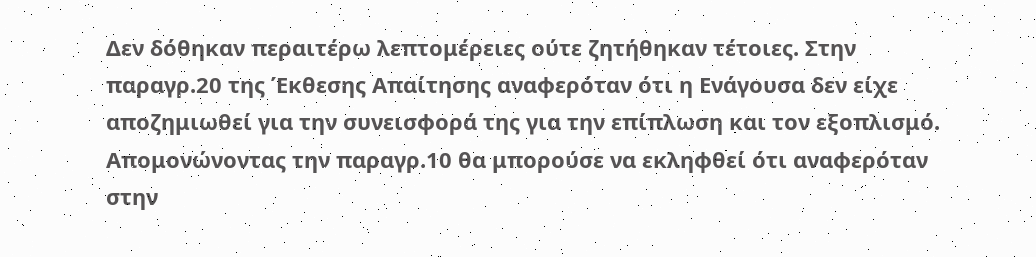Δεν δόθηκαν περαιτέρω λεπτομέρειες ούτε ζητήθηκαν τέτοιες. Στην παραγρ.20 της Έκθεσης Απαίτησης αναφερόταν ότι η Ενάγουσα δεν είχε αποζημιωθεί για την συνεισφορά της για την επίπλωση και τον εξοπλισμό. Απομονώνοντας την παραγρ.10 θα μπορούσε να εκληφθεί ότι αναφερόταν στην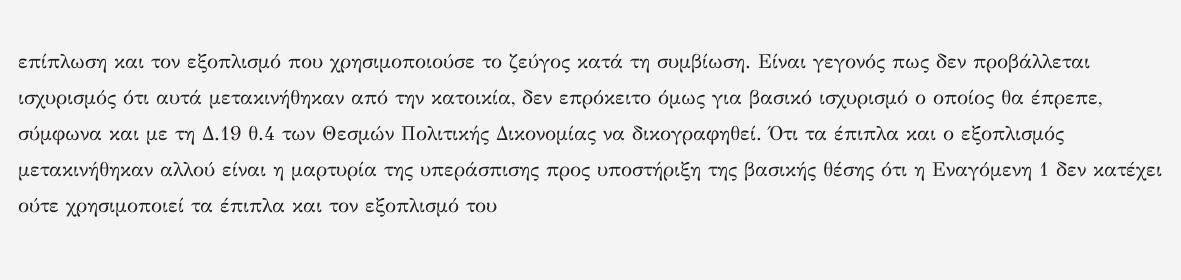επίπλωση και τον εξοπλισμό που χρησιμοποιούσε το ζεύγος κατά τη συμβίωση. Είναι γεγονός πως δεν προβάλλεται ισχυρισμός ότι αυτά μετακινήθηκαν από την κατοικία, δεν επρόκειτο όμως για βασικό ισχυρισμό ο οποίος θα έπρεπε, σύμφωνα και με τη Δ.19 θ.4 των Θεσμών Πολιτικής Δικονομίας να δικογραφηθεί. Ότι τα έπιπλα και ο εξοπλισμός μετακινήθηκαν αλλού είναι η μαρτυρία της υπεράσπισης προς υποστήριξη της βασικής θέσης ότι η Εναγόμενη 1 δεν κατέχει ούτε χρησιμοποιεί τα έπιπλα και τον εξοπλισμό του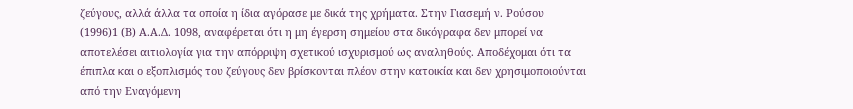ζεύγους, αλλά άλλα τα οποία η ίδια αγόρασε με δικά της χρήματα. Στην Γιασεμή ν. Ρούσου
(1996)1 (Β) Α.Α.Δ. 1098, αναφέρεται ότι η μη έγερση σημείου στα δικόγραφα δεν μπορεί να αποτελέσει αιτιολογία για την απόρριψη σχετικού ισχυρισμού ως αναληθούς. Αποδέχομαι ότι τα έπιπλα και ο εξοπλισμός του ζεύγους δεν βρίσκονται πλέον στην κατοικία και δεν χρησιμοποιούνται από την Εναγόμενη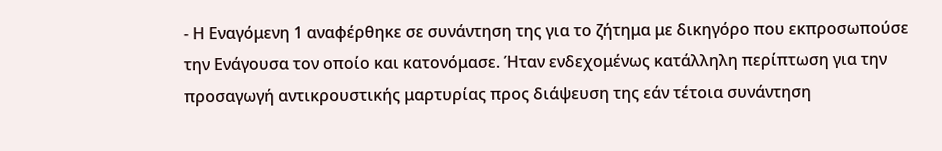- Η Εναγόμενη 1 αναφέρθηκε σε συνάντηση της για το ζήτημα με δικηγόρο που εκπροσωπούσε την Ενάγουσα τον οποίο και κατονόμασε. Ήταν ενδεχομένως κατάλληλη περίπτωση για την προσαγωγή αντικρουστικής μαρτυρίας προς διάψευση της εάν τέτοια συνάντηση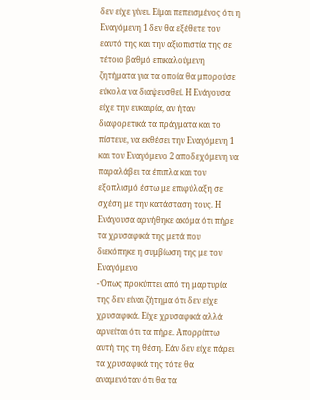δεν είχε γίνει. Είμαι πεπεισμένος ότι η Εναγόμενη 1 δεν θα εξέθετε τον εαυτό της και την αξιοπιστία της σε τέτοιο βαθμό επικαλούμενη ζητήματα για τα οποία θα μπορούσε εύκολα να διαψευσθεί. Η Ενάγουσα είχε την ευκαιρία, αν ήταν διαφορετικά τα πράγματα και το πίστευε, να εκθέσει την Εναγόμενη 1 και τον Εναγόμενο 2 αποδεχόμενη να παραλάβει τα έπιπλα και τον εξοπλισμό έστω με επιφύλαξη σε σχέση με την κατάσταση τους. Η Ενάγουσα αρνήθηκε ακόμα ότι πήρε τα χρυσαφικά της μετά που διεκόπηκε η συμβίωση της με τον Εναγόμενο
- Όπως προκύπτει από τη μαρτυρία της δεν είναι ζήτημα ότι δεν είχε χρυσαφικά. Είχε χρυσαφικά αλλά αρνείται ότι τα πήρε. Απορρίπτω αυτή της τη θέση. Εάν δεν είχε πάρει τα χρυσαφικά της τότε θα αναμενόταν ότι θα τα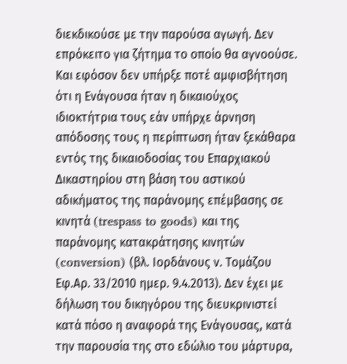διεκδικούσε με την παρούσα αγωγή. Δεν επρόκειτο για ζήτημα το οποίο θα αγνοούσε. Και εφόσον δεν υπήρξε ποτέ αμφισβήτηση ότι η Ενάγουσα ήταν η δικαιούχος ιδιοκτήτρια τους εάν υπήρχε άρνηση απόδοσης τους η περίπτωση ήταν ξεκάθαρα εντός της δικαιοδοσίας του Επαρχιακού Δικαστηρίου στη βάση του αστικού αδικήματος της παράνομης επέμβασης σε κινητά (trespass to goods) και της παράνομης κατακράτησης κινητών (conversion) (βλ. Ιορδάνους ν. Τομάζου Εφ.Αρ. 33/2010 ημερ. 9.4.2013). Δεν έχει με δήλωση του δικηγόρου της διευκρινιστεί κατά πόσο η αναφορά της Ενάγουσας, κατά την παρουσία της στο εδώλιο του μάρτυρα,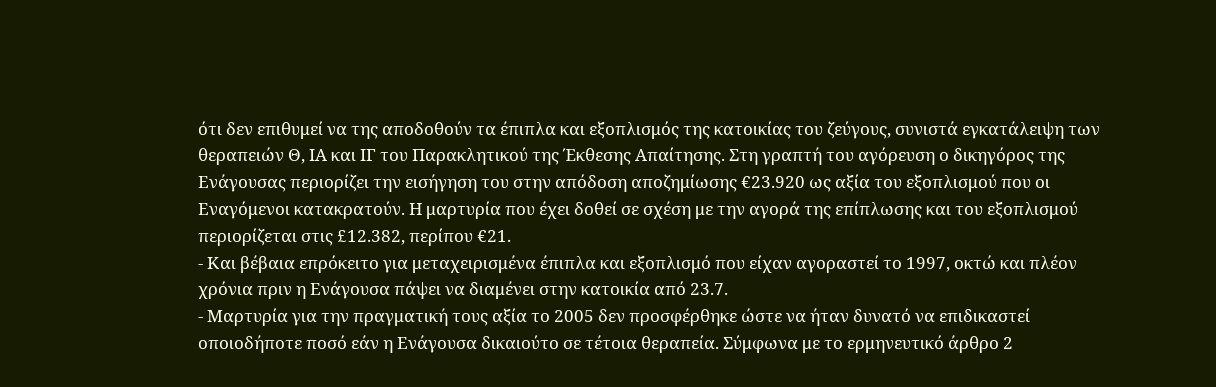ότι δεν επιθυμεί να της αποδοθούν τα έπιπλα και εξοπλισμός της κατοικίας του ζεύγους, συνιστά εγκατάλειψη των θεραπειών Θ, ΙΑ και ΙΓ του Παρακλητικού της Έκθεσης Απαίτησης. Στη γραπτή του αγόρευση ο δικηγόρος της Ενάγουσας περιορίζει την εισήγηση του στην απόδοση αποζημίωσης €23.920 ως αξία του εξοπλισμού που οι Εναγόμενοι κατακρατούν. Η μαρτυρία που έχει δοθεί σε σχέση με την αγορά της επίπλωσης και του εξοπλισμού περιορίζεται στις £12.382, περίπου €21.
- Και βέβαια επρόκειτο για μεταχειρισμένα έπιπλα και εξοπλισμό που είχαν αγοραστεί το 1997, οκτώ και πλέον χρόνια πριν η Ενάγουσα πάψει να διαμένει στην κατοικία από 23.7.
- Μαρτυρία για την πραγματική τους αξία το 2005 δεν προσφέρθηκε ώστε να ήταν δυνατό να επιδικαστεί οποιοδήποτε ποσό εάν η Ενάγουσα δικαιούτο σε τέτοια θεραπεία. Σύμφωνα με το ερμηνευτικό άρθρο 2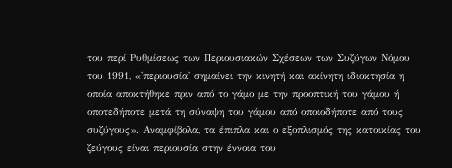του περί Ρυθμίσεως των Περιουσιακών Σχέσεων των Συζύγων Νόμου του 1991, «'περιουσία' σημαίνει την κινητή και ακίνητη ιδιοκτησία η οποία αποκτήθηκε πριν από το γάμο με την προοπτική του γάμου ή οποτεδήποτε μετά τη σύναψη του γάμου από οποιοδήποτε από τους συζύγους». Αναμφίβολα, τα έπιπλα και ο εξοπλισμός της κατοικίας του ζεύγους είναι περιουσία στην έννοια του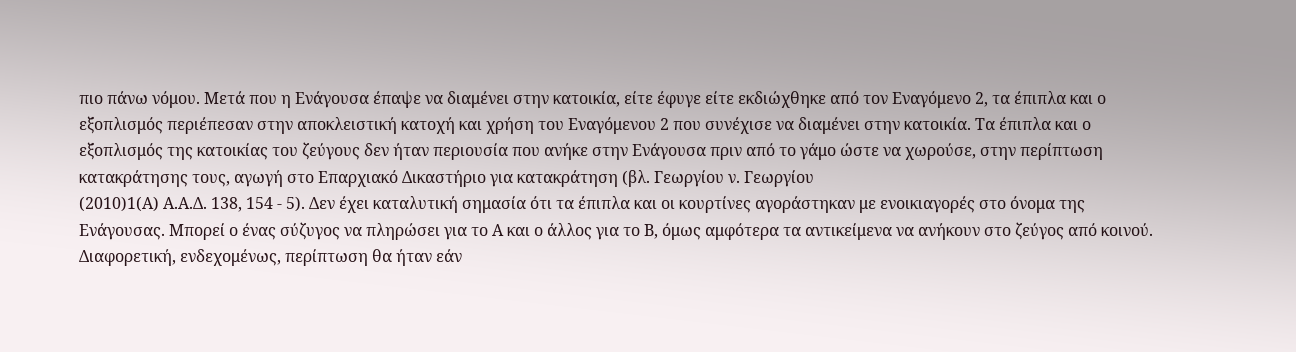πιο πάνω νόμου. Μετά που η Ενάγουσα έπαψε να διαμένει στην κατοικία, είτε έφυγε είτε εκδιώχθηκε από τον Εναγόμενο 2, τα έπιπλα και ο εξοπλισμός περιέπεσαν στην αποκλειστική κατοχή και χρήση του Εναγόμενου 2 που συνέχισε να διαμένει στην κατοικία. Τα έπιπλα και ο εξοπλισμός της κατοικίας του ζεύγους δεν ήταν περιουσία που ανήκε στην Ενάγουσα πριν από το γάμο ώστε να χωρούσε, στην περίπτωση κατακράτησης τους, αγωγή στο Επαρχιακό Δικαστήριο για κατακράτηση (βλ. Γεωργίου ν. Γεωργίου
(2010)1(Α) Α.Α.Δ. 138, 154 - 5). Δεν έχει καταλυτική σημασία ότι τα έπιπλα και οι κουρτίνες αγοράστηκαν με ενοικιαγορές στο όνομα της Ενάγουσας. Μπορεί ο ένας σύζυγος να πληρώσει για το Α και ο άλλος για το Β, όμως αμφότερα τα αντικείμενα να ανήκουν στο ζεύγος από κοινού. Διαφορετική, ενδεχομένως, περίπτωση θα ήταν εάν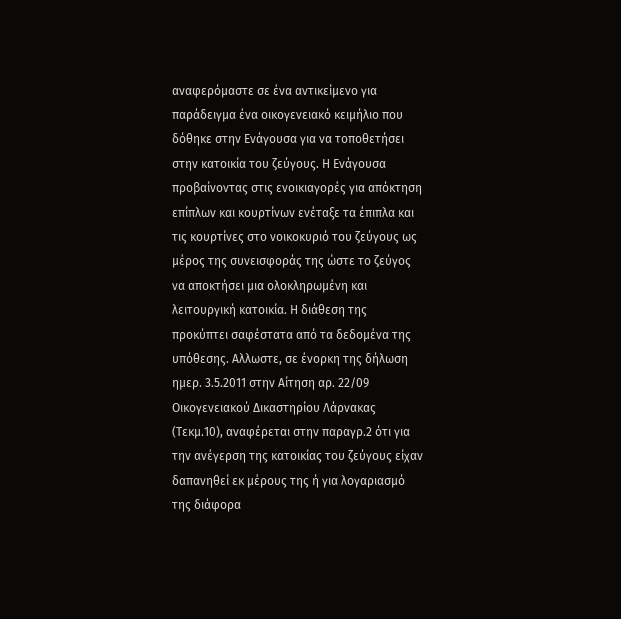αναφερόμαστε σε ένα αντικείμενο για παράδειγμα ένα οικογενειακό κειμήλιο που δόθηκε στην Ενάγουσα για να τοποθετήσει στην κατοικία του ζεύγους. Η Ενάγουσα προβαίνοντας στις ενοικιαγορές για απόκτηση επίπλων και κουρτίνων ενέταξε τα έπιπλα και τις κουρτίνες στο νοικοκυριό του ζεύγους ως μέρος της συνεισφοράς της ώστε το ζεύγος να αποκτήσει μια ολοκληρωμένη και λειτουργική κατοικία. Η διάθεση της προκύπτει σαφέστατα από τα δεδομένα της υπόθεσης. Αλλωστε, σε ένορκη της δήλωση ημερ. 3.5.2011 στην Αίτηση αρ. 22/09 Οικογενειακού Δικαστηρίου Λάρνακας (Τεκμ.10), αναφέρεται στην παραγρ.2 ότι για την ανέγερση της κατοικίας του ζεύγους είχαν δαπανηθεί εκ μέρους της ή για λογαριασμό της διάφορα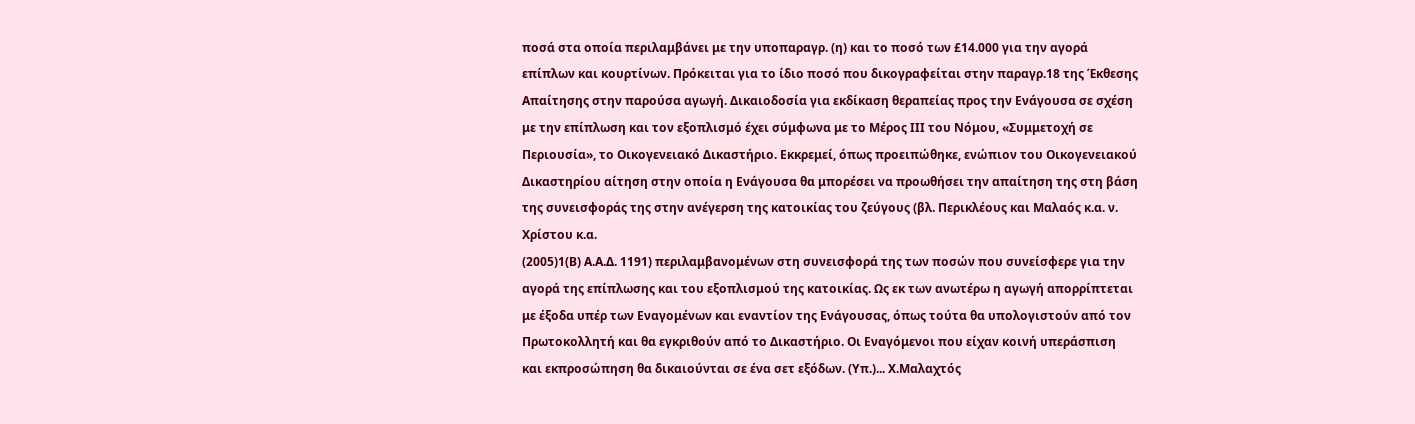ποσά στα οποία περιλαμβάνει με την υποπαραγρ. (η) και το ποσό των £14.000 για την αγορά επίπλων και κουρτίνων. Πρόκειται για το ίδιο ποσό που δικογραφείται στην παραγρ.18 της Έκθεσης Απαίτησης στην παρούσα αγωγή. Δικαιοδοσία για εκδίκαση θεραπείας προς την Ενάγουσα σε σχέση με την επίπλωση και τον εξοπλισμό έχει σύμφωνα με το Μέρος ΙΙΙ του Νόμου, «Συμμετοχή σε Περιουσία», το Οικογενειακό Δικαστήριο. Εκκρεμεί, όπως προειπώθηκε, ενώπιον του Οικογενειακού Δικαστηρίου αίτηση στην οποία η Ενάγουσα θα μπορέσει να προωθήσει την απαίτηση της στη βάση της συνεισφοράς της στην ανέγερση της κατοικίας του ζεύγους (βλ. Περικλέους και Μαλαός κ.α. ν. Χρίστου κ.α.
(2005)1(Β) Α.Α.Δ. 1191) περιλαμβανομένων στη συνεισφορά της των ποσών που συνείσφερε για την αγορά της επίπλωσης και του εξοπλισμού της κατοικίας. Ως εκ των ανωτέρω η αγωγή απορρίπτεται με έξοδα υπέρ των Εναγομένων και εναντίον της Ενάγουσας, όπως τούτα θα υπολογιστούν από τον Πρωτοκολλητή και θα εγκριθούν από το Δικαστήριο. Οι Εναγόμενοι που είχαν κοινή υπεράσπιση και εκπροσώπηση θα δικαιούνται σε ένα σετ εξόδων. (Υπ.)... Χ.Μαλαχτός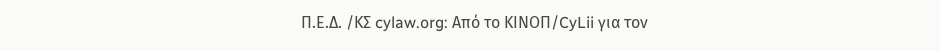Π.Ε.Δ. /ΚΣ cylaw.org: Από το ΚΙΝOΠ/CyLii για τον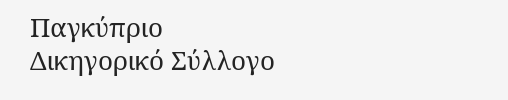Παγκύπριο Δικηγορικό Σύλλογο